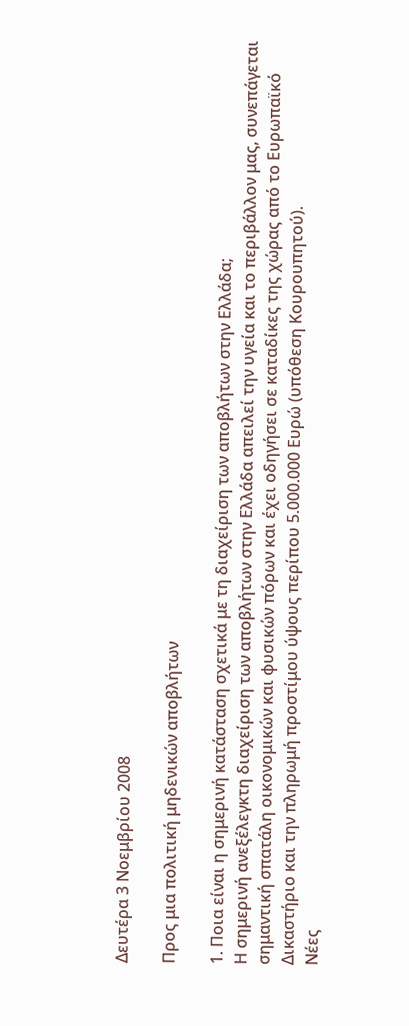Δευτέρα 3 Νοεμβρίου 2008

Προς μια πολιτική μηδενικών αποβλήτων

1. Ποια είναι η σημερινή κατάσταση σχετικά με τη διαχείριση των αποβλήτων στην Ελλάδα;
Η σημερινή ανεξέλεγκτη διαχείριση των αποβλήτων στην Ελλάδα απειλεί την υγεία και το περιβάλλον μας, συνεπάγεται σημαντική σπατάλη οικονομικών και φυσικών πόρων και έχει οδηγήσει σε καταδίκες της χώρας από το Ευρωπαϊκό Δικαστήριο και την πληρωμή προστίμου ύψους περίπου 5.000.000 Ευρώ (υπόθεση Κουρουπητού).
Νέες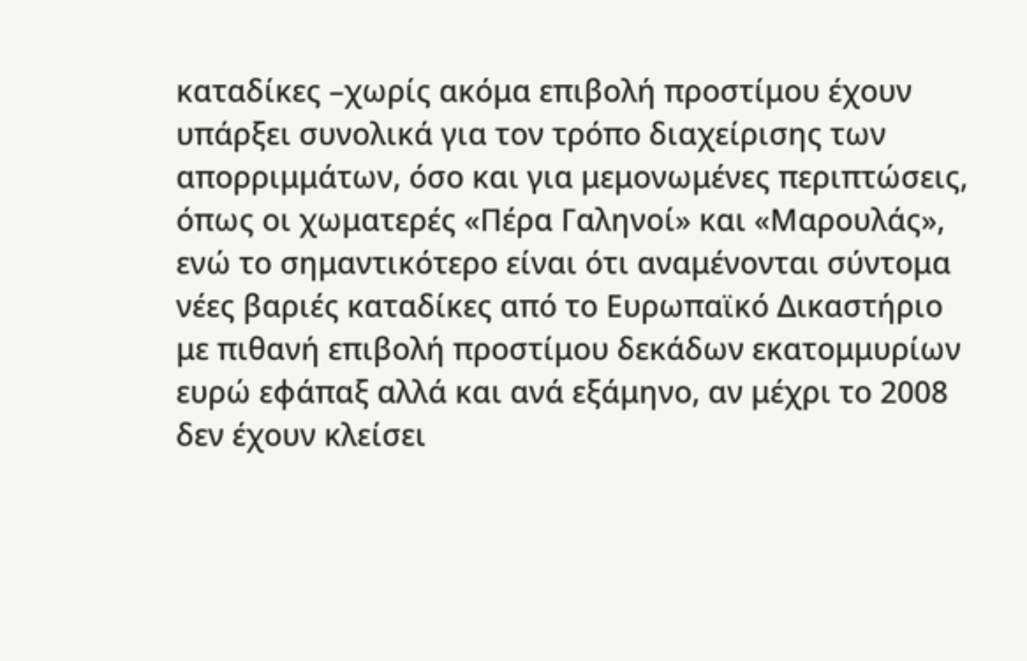καταδίκες –χωρίς ακόμα επιβολή προστίμου έχουν υπάρξει συνολικά για τον τρόπο διαχείρισης των απορριμμάτων, όσο και για μεμονωμένες περιπτώσεις, όπως οι χωματερές «Πέρα Γαληνοί» και «Μαρουλάς», ενώ το σημαντικότερο είναι ότι αναμένονται σύντομα νέες βαριές καταδίκες από το Ευρωπαϊκό Δικαστήριο με πιθανή επιβολή προστίμου δεκάδων εκατομμυρίων ευρώ εφάπαξ αλλά και ανά εξάμηνο, αν μέχρι το 2008 δεν έχουν κλείσει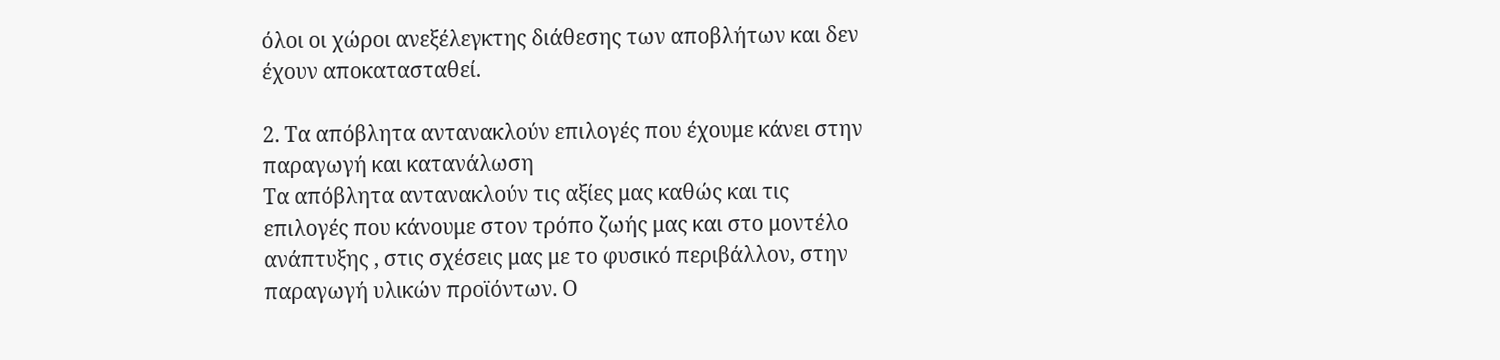όλοι οι χώροι ανεξέλεγκτης διάθεσης των αποβλήτων και δεν έχουν αποκατασταθεί.

2. Τα απόβλητα αντανακλούν επιλογές που έχουμε κάνει στην παραγωγή και κατανάλωση
Τα απόβλητα αντανακλούν τις αξίες μας καθώς και τις επιλογές που κάνουμε στον τρόπο ζωής μας και στο μοντέλο ανάπτυξης , στις σχέσεις μας με το φυσικό περιβάλλον, στην παραγωγή υλικών προϊόντων. Ο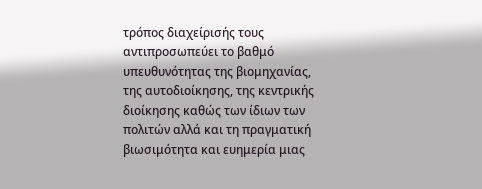τρόπος διαχείρισής τους αντιπροσωπεύει το βαθμό υπευθυνότητας της βιομηχανίας, της αυτοδιοίκησης, της κεντρικής διοίκησης καθώς των ίδιων των πολιτών αλλά και τη πραγματική βιωσιμότητα και ευημερία μιας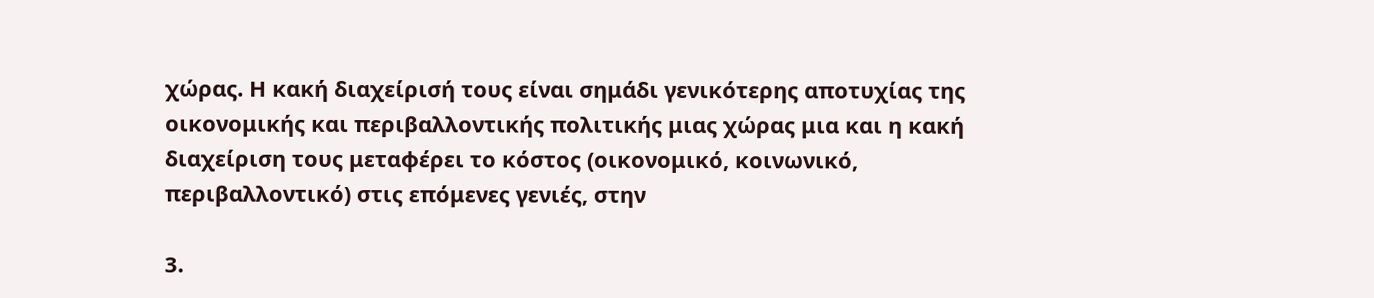χώρας. Η κακή διαχείρισή τους είναι σημάδι γενικότερης αποτυχίας της οικονομικής και περιβαλλοντικής πολιτικής μιας χώρας μια και η κακή διαχείριση τους μεταφέρει το κόστος (οικονομικό, κοινωνικό, περιβαλλοντικό) στις επόμενες γενιές, στην

3.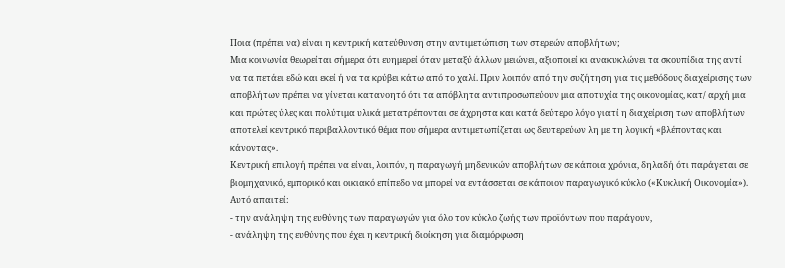Ποια (πρέπει να) είναι η κεντρική κατεύθυνση στην αντιμετώπιση των στερεών αποβλήτων;
Μια κοινωνία θεωρείται σήμερα ότι ευημερεί όταν μεταξύ άλλων μειώνει, αξιοποιεί κι ανακυκλώνει τα σκουπίδια της αντί να τα πετάει εδώ και εκεί ή να τα κρύβει κάτω από το χαλί. Πριν λοιπόν από την συζήτηση για τις μεθόδους διαχείρισης των αποβλήτων πρέπει να γίνεται κατανοητό ότι τα απόβλητα αντιπροσωπεύουν μια αποτυχία της οικονομίας, κατ/ αρχή μια και πρώτες ύλες και πολύτιμα υλικά μετατρέπονται σε άχρηστα και κατά δεύτερο λόγο γιατί η διαχείριση των αποβλήτων αποτελεί κεντρικό περιβαλλοντικό θέμα που σήμερα αντιμετωπίζεται ως δευτερεύων λη με τη λογική «βλέποντας και κάνοντας».
Κεντρική επιλογή πρέπει να είναι, λοιπόν, η παραγωγή μηδενικών αποβλήτων σε κάποια χρόνια, δηλαδή ότι παράγεται σε βιομηχανικό, εμπορικό και οικιακό επίπεδο να μπορεί να εντάσσεται σε κάποιον παραγωγικό κύκλο («Κυκλική Οικονομία»). Αυτό απαιτεί:
- την ανάληψη της ευθύνης των παραγωγών για όλο τον κύκλο ζωής των προϊόντων που παράγουν,
- ανάληψη της ευθύνης που έχει η κεντρική διοίκηση για διαμόρφωση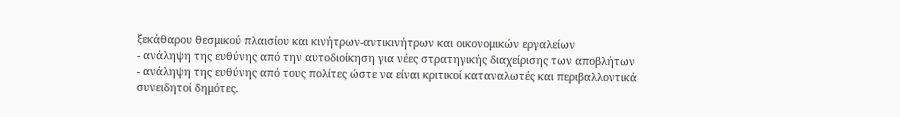ξεκάθαρου θεσμικού πλαισίου και κινήτρων-αντικινήτρων και οικονομικών εργαλείων
- ανάληψη της ευθύνης από την αυτοδιοίκηση για νέες στρατηγικής διαχείρισης των αποβλήτων
- ανάληψη της ευθύνης από τους πολίτες ώστε να είναι κριτικοί καταναλωτές και περιβαλλοντικά συνειδητοί δημότες.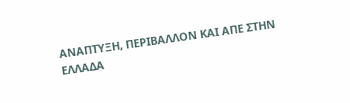ΑΝΑΠΤΥΞΗ, ΠΕΡΙΒΑΛΛΟΝ ΚΑΙ ΑΠΕ ΣΤΗΝ ΕΛΛΑΔΑ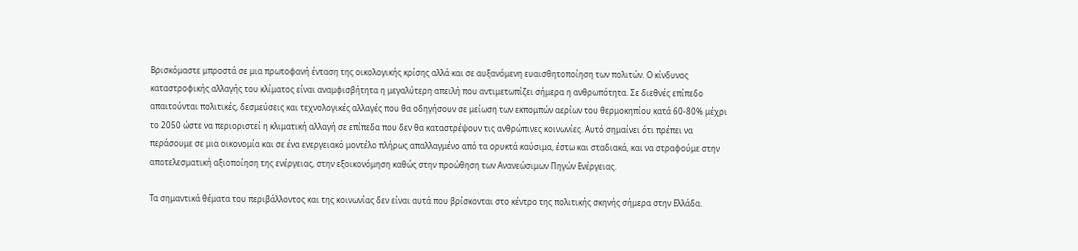Βρισκόμαστε μπροστά σε μια πρωτοφανή ένταση της οικολογικής κρίσης αλλά και σε αυξανόμενη ευαισθητοποίηση των πολιτών. Ο κίνδυνος καταστροφικής αλλαγής του κλίματος είναι αναμφισβήτητα η μεγαλύτερη απειλή που αντιμετωπίζει σήμερα η ανθρωπότητα. Σε διεθνές επίπεδο απαιτούνται πολιτικές, δεσμεύσεις και τεχνολογικές αλλαγές που θα οδηγήσουν σε μείωση των εκπομπών αερίων του θερμοκηπίου κατά 60-80% μέχρι το 2050 ώστε να περιοριστεί η κλιματική αλλαγή σε επίπεδα που δεν θα καταστρέψουν τις ανθρώπινες κοινωνίες. Αυτό σημαίνει ότι πρέπει να περάσουμε σε μια οικονομία και σε ένα ενεργειακό μοντέλο πλήρως απαλλαγμένο από τα ορυκτά καύσιμα, έστω και σταδιακά, και να στραφούμε στην αποτελεσματική αξιοποίηση της ενέργειας, στην εξοικονόμηση καθώς στην προώθηση των Ανανεώσιμων Πηγών Ενέργειας.

Τα σημαντικά θέματα του περιβάλλοντος και της κοινωνίας δεν είναι αυτά που βρίσκονται στο κέντρο της πολιτικής σκηνής σήμερα στην Ελλάδα.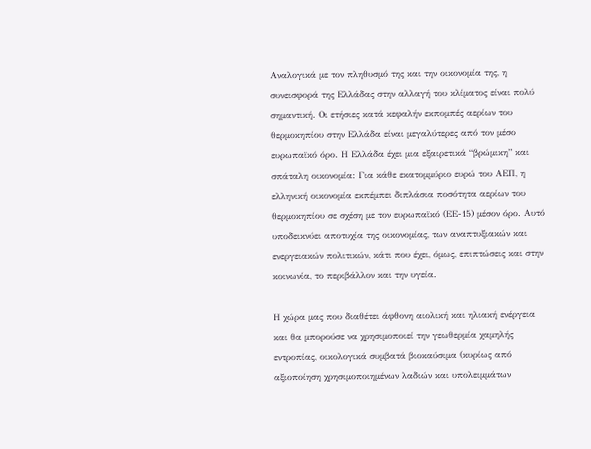Αναλογικά με τον πληθυσμό της και την οικονομία της, η συνεισφορά της Ελλάδας στην αλλαγή του κλίματος είναι πολύ σημαντική. Οι ετήσιες κατά κεφαλήν εκπομπές αερίων του θερμοκηπίου στην Ελλάδα είναι μεγαλύτερες από τον μέσο ευρωπαϊκό όρο. Η Ελλάδα έχει μια εξαιρετικά “βρώμικη” και σπάταλη οικονομία: Για κάθε εκατομμύριο ευρώ του ΑΕΠ, η ελληνική οικονομία εκπέμπει διπλάσια ποσότητα αερίων του θερμοκηπίου σε σχέση με τον ευρωπαϊκό (ΕΕ-15) μέσον όρο. Αυτό υποδεικνύει αποτυχία της οικονομίας, των αναπτυξιακών και ενεργειακών πολιτικών, κάτι που έχει, όμως, επιπτώσεις και στην κοινωνία, το περιβάλλον και την υγεία.

Η χώρα μας που διαθέτει άφθονη αιολική και ηλιακή ενέργεια και θα μπορούσε να χρησιμοποιεί την γεωθερμία χαμηλής εντροπίας, οικολογικά συμβατά βιοκαύσιμα (κυρίως από αξιοποίηση χρησιμοποιημένων λαδιών και υπολειμμάτων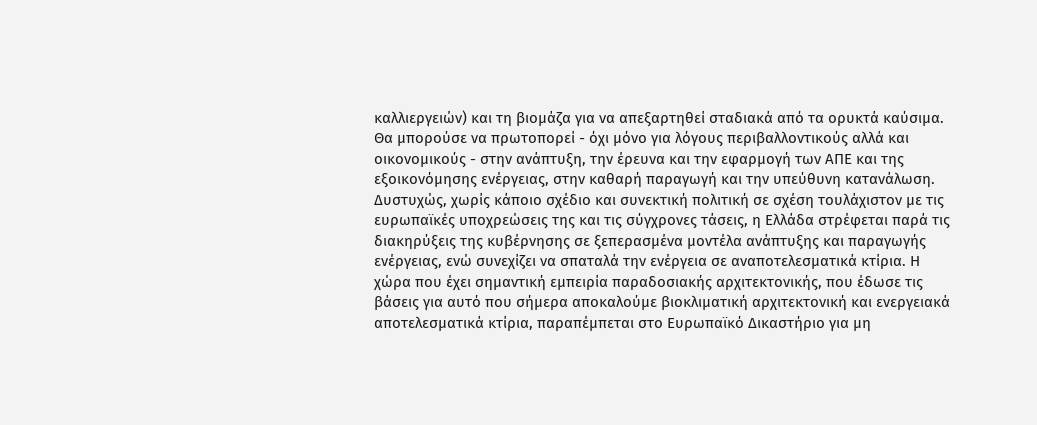καλλιεργειών) και τη βιομάζα για να απεξαρτηθεί σταδιακά από τα ορυκτά καύσιμα. Θα μπορούσε να πρωτοπορεί - όχι μόνο για λόγους περιβαλλοντικούς αλλά και οικονομικούς - στην ανάπτυξη, την έρευνα και την εφαρμογή των ΑΠΕ και της εξοικονόμησης ενέργειας, στην καθαρή παραγωγή και την υπεύθυνη κατανάλωση. Δυστυχώς, χωρίς κάποιο σχέδιο και συνεκτική πολιτική σε σχέση τουλάχιστον με τις ευρωπαϊκές υποχρεώσεις της και τις σύγχρονες τάσεις, η Ελλάδα στρέφεται παρά τις διακηρύξεις της κυβέρνησης σε ξεπερασμένα μοντέλα ανάπτυξης και παραγωγής ενέργειας, ενώ συνεχίζει να σπαταλά την ενέργεια σε αναποτελεσματικά κτίρια. Η χώρα που έχει σημαντική εμπειρία παραδοσιακής αρχιτεκτονικής, που έδωσε τις βάσεις για αυτό που σήμερα αποκαλούμε βιοκλιματική αρχιτεκτονική και ενεργειακά αποτελεσματικά κτίρια, παραπέμπεται στο Ευρωπαϊκό Δικαστήριο για μη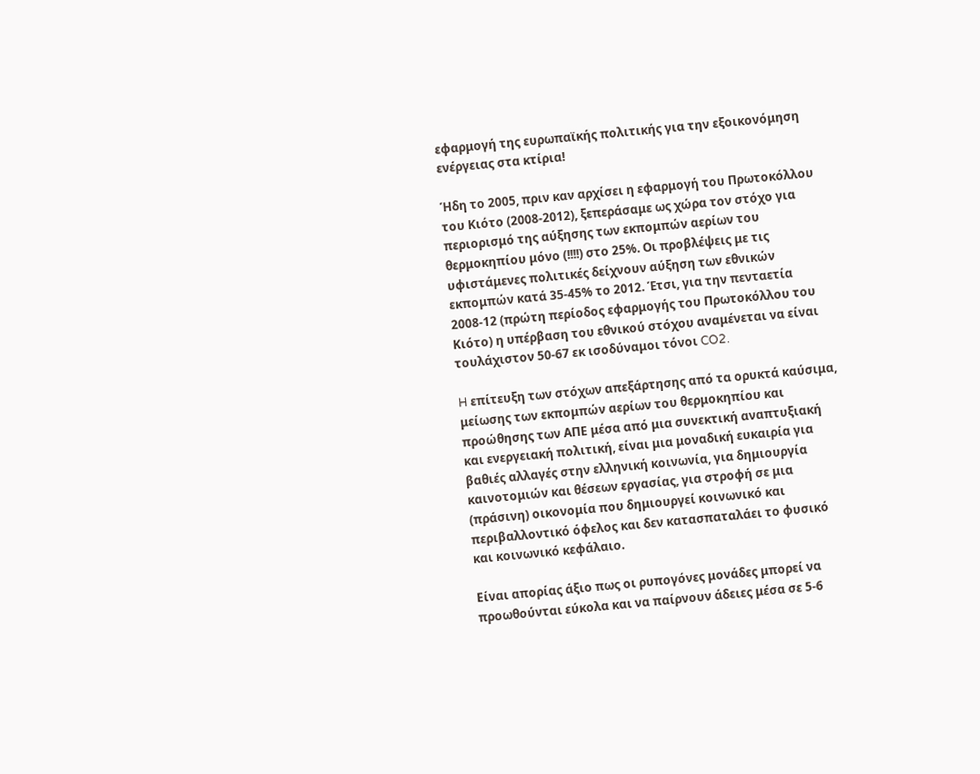εφαρμογή της ευρωπαϊκής πολιτικής για την εξοικονόμηση ενέργειας στα κτίρια!

Ήδη το 2005, πριν καν αρχίσει η εφαρμογή του Πρωτοκόλλου του Κιότο (2008-2012), ξεπεράσαμε ως χώρα τον στόχο για περιορισμό της αύξησης των εκπομπών αερίων του θερμοκηπίου μόνο (!!!!) στο 25%. Οι προβλέψεις με τις υφιστάμενες πολιτικές δείχνουν αύξηση των εθνικών εκπομπών κατά 35-45% το 2012. Έτσι, για την πενταετία 2008-12 (πρώτη περίοδος εφαρμογής του Πρωτοκόλλου του Κιότο) η υπέρβαση του εθνικού στόχου αναμένεται να είναι τουλάχιστον 50-67 εκ ισοδύναμοι τόνοι CO2.

H επίτευξη των στόχων απεξάρτησης από τα ορυκτά καύσιμα, μείωσης των εκπομπών αερίων του θερμοκηπίου και προώθησης των ΑΠΕ μέσα από μια συνεκτική αναπτυξιακή και ενεργειακή πολιτική, είναι μια μοναδική ευκαιρία για βαθιές αλλαγές στην ελληνική κοινωνία, για δημιουργία καινοτομιών και θέσεων εργασίας, για στροφή σε μια (πράσινη) οικονομία που δημιουργεί κοινωνικό και περιβαλλοντικό όφελος και δεν κατασπαταλάει το φυσικό και κοινωνικό κεφάλαιο.

Είναι απορίας άξιο πως οι ρυπογόνες μονάδες μπορεί να προωθούνται εύκολα και να παίρνουν άδειες μέσα σε 5-6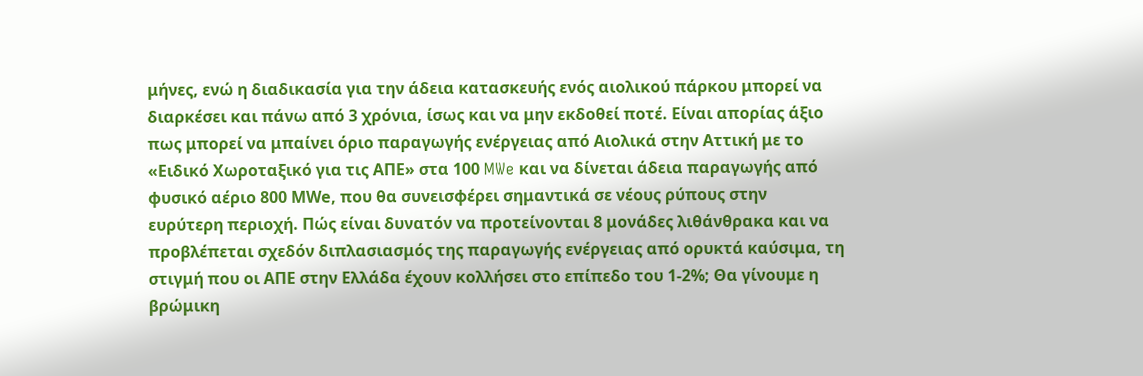μήνες, ενώ η διαδικασία για την άδεια κατασκευής ενός αιολικού πάρκου μπορεί να διαρκέσει και πάνω από 3 χρόνια, ίσως και να μην εκδοθεί ποτέ. Είναι απορίας άξιο πως μπορεί να μπαίνει όριο παραγωγής ενέργειας από Αιολικά στην Αττική με το «Ειδικό Χωροταξικό για τις ΑΠΕ» στα 100 MWe και να δίνεται άδεια παραγωγής από φυσικό αέριο 800 ΜWe, που θα συνεισφέρει σημαντικά σε νέους ρύπους στην ευρύτερη περιοχή. Πώς είναι δυνατόν να προτείνονται 8 μονάδες λιθάνθρακα και να προβλέπεται σχεδόν διπλασιασμός της παραγωγής ενέργειας από ορυκτά καύσιμα, τη στιγμή που οι ΑΠΕ στην Ελλάδα έχουν κολλήσει στο επίπεδο του 1-2%; Θα γίνουμε η βρώμικη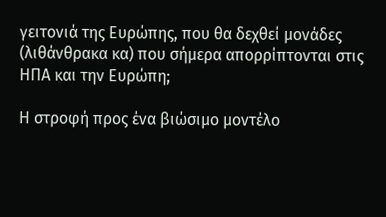γειτονιά της Ευρώπης, που θα δεχθεί μονάδες (λιθάνθρακα κα) που σήμερα απορρίπτονται στις ΗΠΑ και την Ευρώπη;

Η στροφή προς ένα βιώσιμο μοντέλο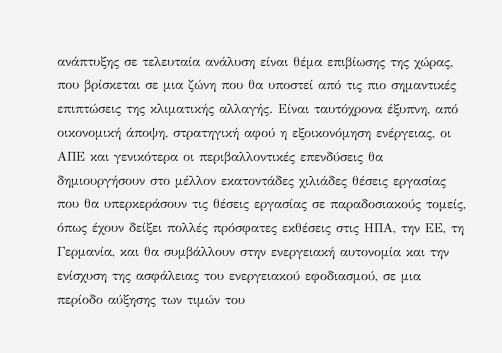ανάπτυξης σε τελευταία ανάλυση είναι θέμα επιβίωσης της χώρας, που βρίσκεται σε μια ζώνη που θα υποστεί από τις πιο σημαντικές επιπτώσεις της κλιματικής αλλαγής. Είναι ταυτόχρονα έξυπνη, από οικονομική άποψη, στρατηγική αφού η εξοικονόμηση ενέργειας, οι ΑΠΕ και γενικότερα οι περιβαλλοντικές επενδύσεις θα δημιουργήσουν στο μέλλον εκατοντάδες χιλιάδες θέσεις εργασίας που θα υπερκεράσουν τις θέσεις εργασίας σε παραδοσιακούς τομείς, όπως έχουν δείξει πολλές πρόσφατες εκθέσεις στις ΗΠΑ, την ΕΕ, τη Γερμανία, και θα συμβάλλουν στην ενεργειακή αυτονομία και την ενίσχυση της ασφάλειας του ενεργειακού εφοδιασμού, σε μια περίοδο αύξησης των τιμών του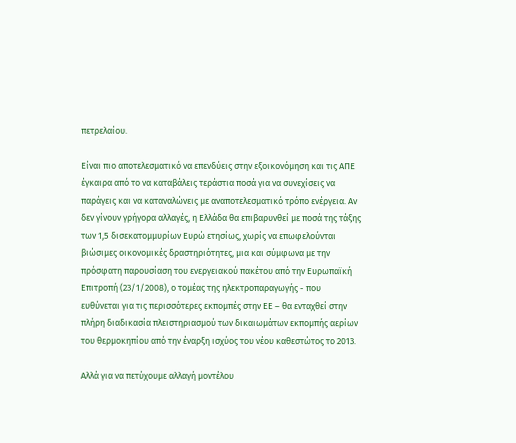πετρελαίου.

Είναι πιο αποτελεσματικό να επενδύεις στην εξοικονόμηση και τις ΑΠΕ έγκαιρα από το να καταβάλεις τεράστια ποσά για να συνεχίσεις να παράγεις και να καταναλώνεις με αναποτελεσματικό τρόπο ενέργεια. Αν δεν γίνουν γρήγορα αλλαγές, η Ελλάδα θα επιβαρυνθεί με ποσά της τάξης των 1,5 δισεκατομμυρίων Ευρώ ετησίως, χωρίς να επωφελούνται βιώσιμες οικονομικές δραστηριότητες, μια και σύμφωνα με την πρόσφατη παρουσίαση του ενεργειακού πακέτου από την Ευρωπαϊκή Επιτροπή (23/1/2008), ο τομέας της ηλεκτροπαραγωγής - που ευθύνεται για τις περισσότερες εκπομπές στην ΕΕ – θα ενταχθεί στην πλήρη διαδικασία πλειστηριασμού των δικαιωμάτων εκπομπής αερίων του θερμοκηπίου από την έναρξη ισχύος του νέου καθεστώτος το 2013.

Αλλά για να πετύχουμε αλλαγή μοντέλου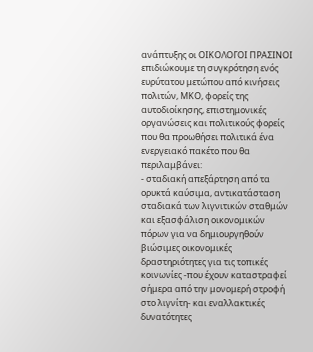ανάπτυξης οι ΟΙΚΟΛΟΓΟΙ ΠΡΑΣΙΝΟΙ επιδιώκουμε τη συγκρότηση ενός ευρύτατου μετώπου από κινήσεις πολιτών, ΜΚΟ, φορείς της αυτοδιοίκησης, επιστημονικές οργανώσεις και πολιτικούς φορείς που θα προωθήσει πολιτικά ένα ενεργειακό πακέτο που θα περιλαμβάνει:
- σταδιακή απεξάρτηση από τα ορυκτά καύσιμα, αντικατάσταση σταδιακά των λιγνιτικών σταθμών και εξασφάλιση οικονομικών πόρων για να δημιουργηθούν βιώσιμες οικονομικές δραστηριότητες για τις τοπικές κοινωνίες -που έχουν καταστραφεί σήμερα από την μονομερή στροφή στο λιγνίτη- και εναλλακτικές δυνατότητες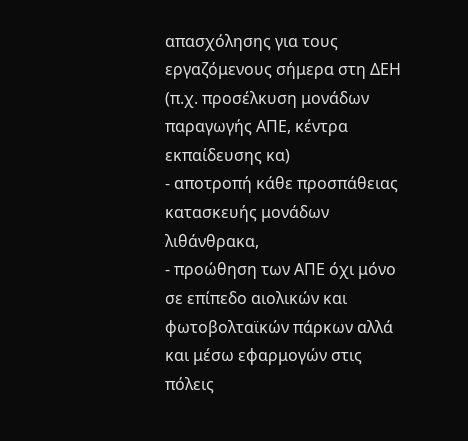απασχόλησης για τους εργαζόμενους σήμερα στη ΔΕΗ (π.χ. προσέλκυση μονάδων παραγωγής ΑΠΕ, κέντρα εκπαίδευσης κα)
- αποτροπή κάθε προσπάθειας κατασκευής μονάδων λιθάνθρακα,
- προώθηση των ΑΠΕ όχι μόνο σε επίπεδο αιολικών και φωτοβολταϊκών πάρκων αλλά και μέσω εφαρμογών στις πόλεις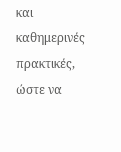και καθημερινές πρακτικές, ώστε να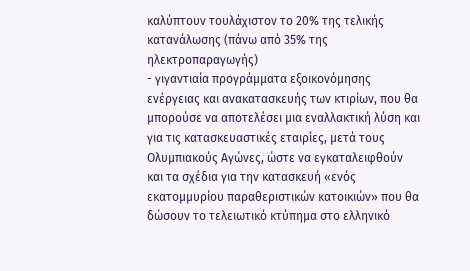καλύπτουν τουλάχιστον το 20% της τελικής κατανάλωσης (πάνω από 35% της ηλεκτροπαραγωγής)
- γιγαντιαία προγράμματα εξοικονόμησης ενέργειας και ανακατασκευής των κτιρίων, που θα μπορούσε να αποτελέσει μια εναλλακτική λύση και για τις κατασκευαστικές εταιρίες, μετά τους Ολυμπιακούς Αγώνες, ώστε να εγκαταλειφθούν και τα σχέδια για την κατασκευή «ενός εκατομμυρίου παραθεριστικών κατοικιών» που θα δώσουν το τελειωτικό κτύπημα στο ελληνικό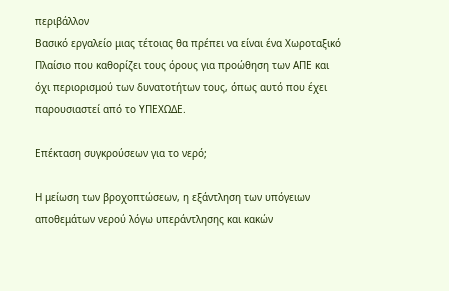περιβάλλον
Βασικό εργαλείο μιας τέτοιας θα πρέπει να είναι ένα Χωροταξικό Πλαίσιο που καθορίζει τους όρους για προώθηση των ΑΠΕ και όχι περιορισμού των δυνατοτήτων τους, όπως αυτό που έχει παρουσιαστεί από το ΥΠΕΧΩΔΕ.

Επέκταση συγκρούσεων για το νερό;

Η μείωση των βροχοπτώσεων, η εξάντληση των υπόγειων αποθεμάτων νερού λόγω υπεράντλησης και κακών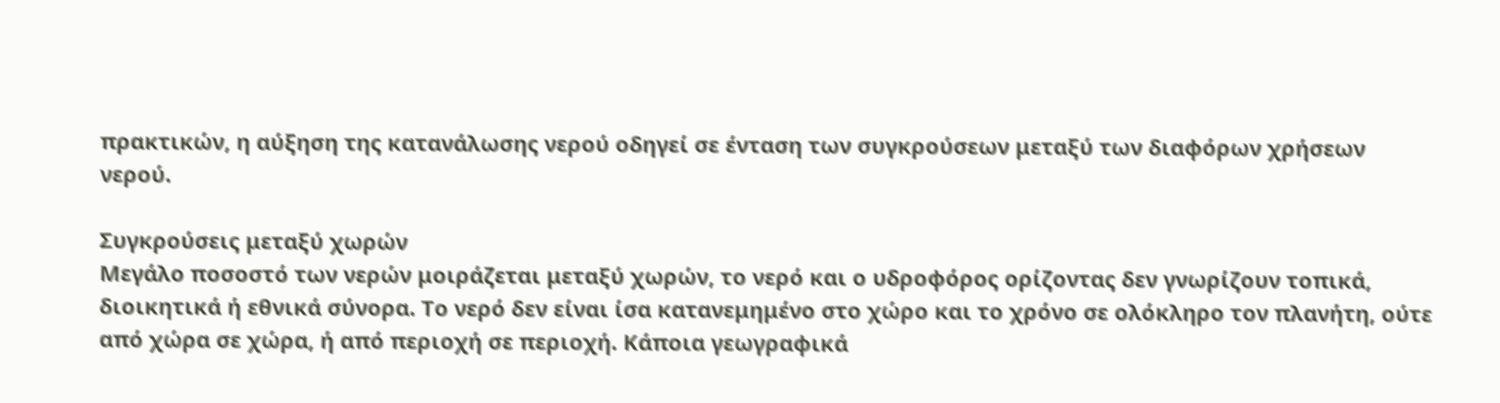πρακτικών, η αύξηση της κατανάλωσης νερού οδηγεί σε ένταση των συγκρούσεων μεταξύ των διαφόρων χρήσεων νερού.

Συγκρούσεις μεταξύ χωρών
Μεγάλο ποσοστό των νερών μοιράζεται μεταξύ χωρών, το νερό και ο υδροφόρος ορίζοντας δεν γνωρίζουν τοπικά, διοικητικά ή εθνικά σύνορα. Το νερό δεν είναι ίσα κατανεμημένο στο χώρο και το χρόνο σε ολόκληρο τον πλανήτη, ούτε από χώρα σε χώρα, ή από περιοχή σε περιοχή. Κάποια γεωγραφικά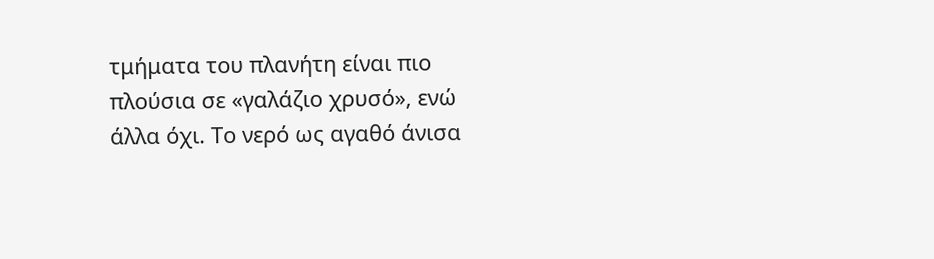τμήματα του πλανήτη είναι πιο πλούσια σε «γαλάζιο χρυσό», ενώ άλλα όχι. Το νερό ως αγαθό άνισα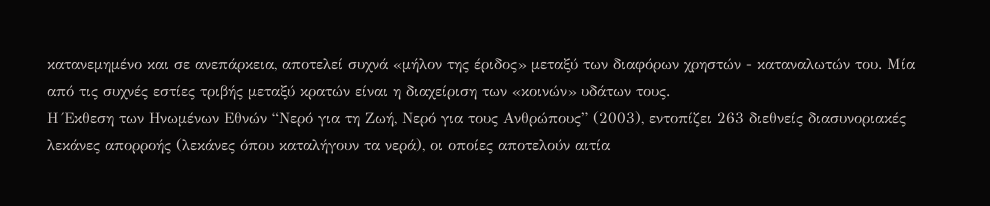κατανεμημένο και σε ανεπάρκεια, αποτελεί συχνά «μήλον της έριδος» μεταξύ των διαφόρων χρηστών - καταναλωτών του. Μία από τις συχνές εστίες τριβής μεταξύ κρατών είναι η διαχείριση των «κοινών» υδάτων τους.
Η Έκθεση των Ηνωμένων Εθνών “Νερό για τη Ζωή, Νερό για τους Ανθρώπους” (2003), εντοπίζει 263 διεθνείς διασυνοριακές λεκάνες απορροής (λεκάνες όπου καταλήγουν τα νερά), οι οποίες αποτελούν αιτία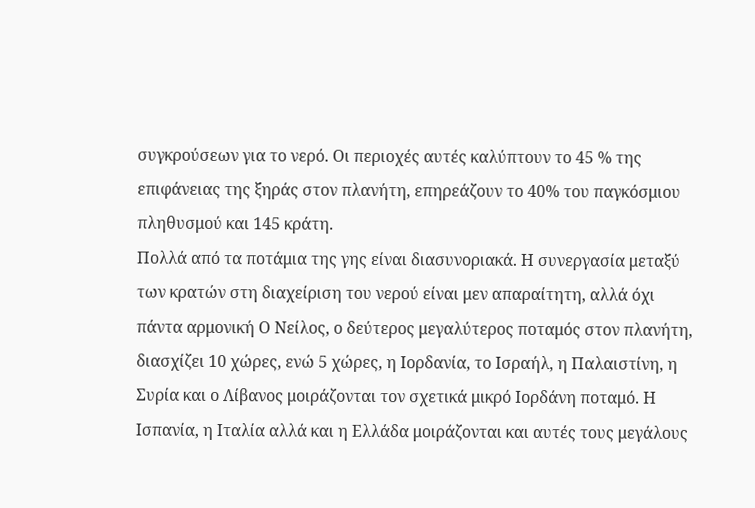συγκρούσεων για το νερό. Οι περιοχές αυτές καλύπτουν το 45 % της επιφάνειας της ξηράς στον πλανήτη, επηρεάζουν το 40% του παγκόσμιου πληθυσμού και 145 κράτη.
Πολλά από τα ποτάμια της γης είναι διασυνοριακά. Η συνεργασία μεταξύ των κρατών στη διαχείριση του νερού είναι μεν απαραίτητη, αλλά όχι πάντα αρμονική Ο Νείλος, ο δεύτερος μεγαλύτερος ποταμός στον πλανήτη, διασχίζει 10 χώρες, ενώ 5 χώρες, η Ιορδανία, το Ισραήλ, η Παλαιστίνη, η Συρία και ο Λίβανος μοιράζονται τον σχετικά μικρό Ιορδάνη ποταμό. Η Ισπανία, η Ιταλία αλλά και η Ελλάδα μοιράζονται και αυτές τους μεγάλους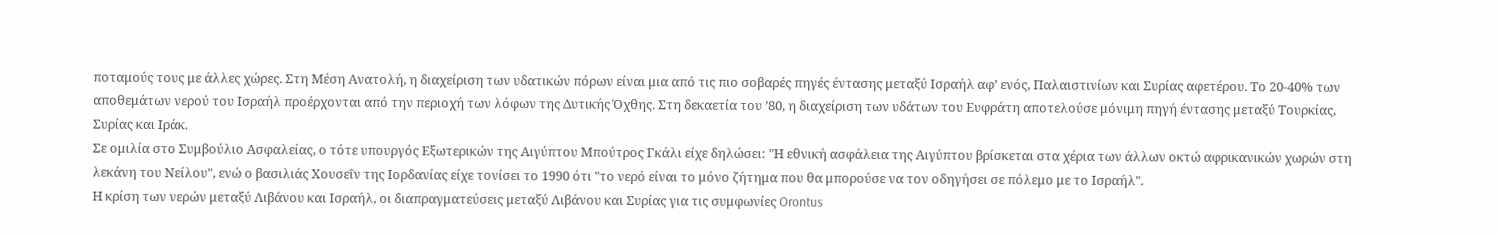ποταμούς τους με άλλες χώρες. Στη Μέση Ανατολή, η διαχείριση των υδατικών πόρων είναι μια από τις πιο σοβαρές πηγές έντασης μεταξύ Ισραήλ αφ’ ενός, Παλαιστινίων και Συρίας αφετέρου. Το 20-40% των αποθεμάτων νερού του Ισραήλ προέρχονται από την περιοχή των λόφων της Δυτικής Όχθης. Στη δεκαετία του ’80, η διαχείριση των υδάτων του Ευφράτη αποτελούσε μόνιμη πηγή έντασης μεταξύ Τουρκίας, Συρίας και Ιράκ.
Σε ομιλία στο Συμβούλιο Ασφαλείας, ο τότε υπουργός Εξωτερικών της Αιγύπτου Μπούτρος Γκάλι είχε δηλώσει: "Η εθνική ασφάλεια της Αιγύπτου βρίσκεται στα χέρια των άλλων οκτώ αφρικανικών χωρών στη λεκάνη του Νείλου", ενώ ο βασιλιάς Χουσεΐν της Ιορδανίας είχε τονίσει το 1990 ότι "το νερό είναι το μόνο ζήτημα που θα μπορούσε να τον οδηγήσει σε πόλεμο με το Ισραήλ".
Η κρίση των νερών μεταξύ Λιβάνου και Ισραήλ, οι διαπραγματεύσεις μεταξύ Λιβάνου και Συρίας για τις συμφωνίες Orontus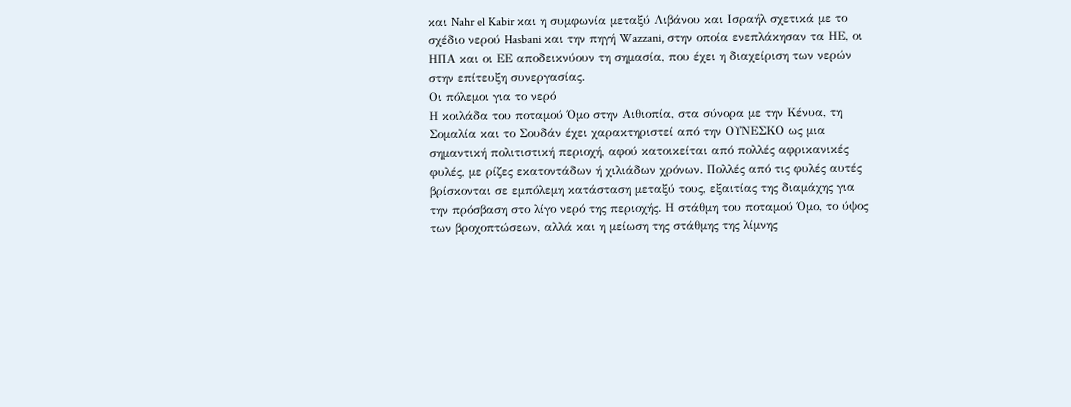και Nahr el Kabir και η συμφωνία μεταξύ Λιβάνου και Ισραήλ σχετικά με το σχέδιο νερού Hasbani και την πηγή Wazzani, στην οποία ενεπλάκησαν τα ΗΕ, οι ΗΠΑ και οι ΕΕ αποδεικνύουν τη σημασία, που έχει η διαχείριση των νερών στην επίτευξη συνεργασίας.
Οι πόλεμοι για το νερό
Η κοιλάδα του ποταμού Όμο στην Αιθιοπία, στα σύνορα με την Κένυα, τη Σομαλία και το Σουδάν έχει χαρακτηριστεί από την ΟΥΝΕΣΚΟ ως μια σημαντική πολιτιστική περιοχή, αφού κατοικείται από πολλές αφρικανικές φυλές, με ρίζες εκατοντάδων ή χιλιάδων χρόνων. Πολλές από τις φυλές αυτές βρίσκονται σε εμπόλεμη κατάσταση μεταξύ τους, εξαιτίας της διαμάχης για την πρόσβαση στο λίγο νερό της περιοχής. Η στάθμη του ποταμού Όμο, το ύψος των βροχοπτώσεων, αλλά και η μείωση της στάθμης της λίμνης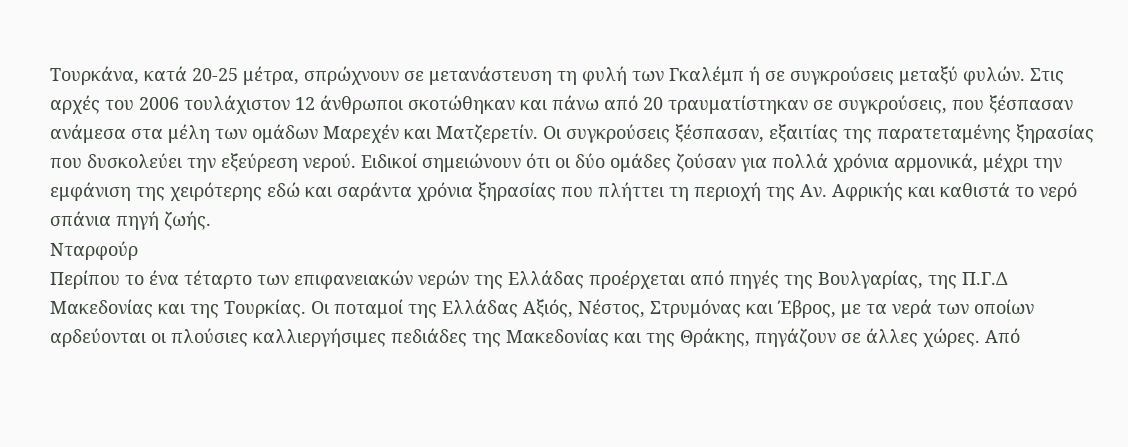Τουρκάνα, κατά 20-25 μέτρα, σπρώχνουν σε μετανάστευση τη φυλή των Γκαλέμπ ή σε συγκρούσεις μεταξύ φυλών. Στις αρχές του 2006 τουλάχιστον 12 άνθρωποι σκοτώθηκαν και πάνω από 20 τραυματίστηκαν σε συγκρούσεις, που ξέσπασαν ανάμεσα στα μέλη των ομάδων Μαρεχέν και Ματζερετίν. Οι συγκρούσεις ξέσπασαν, εξαιτίας της παρατεταμένης ξηρασίας που δυσκολεύει την εξεύρεση νερού. Ειδικοί σημειώνουν ότι οι δύο ομάδες ζούσαν για πολλά χρόνια αρμονικά, μέχρι την εμφάνιση της χειρότερης εδώ και σαράντα χρόνια ξηρασίας που πλήττει τη περιοχή της Αν. Αφρικής και καθιστά το νερό σπάνια πηγή ζωής.
Νταρφούρ
Περίπου το ένα τέταρτο των επιφανειακών νερών της Ελλάδας προέρχεται από πηγές της Βουλγαρίας, της Π.Γ.Δ Μακεδονίας και της Τουρκίας. Οι ποταμοί της Ελλάδας Αξιός, Νέστος, Στρυμόνας και Έβρος, με τα νερά των οποίων αρδεύονται οι πλούσιες καλλιεργήσιμες πεδιάδες της Μακεδονίας και της Θράκης, πηγάζουν σε άλλες χώρες. Από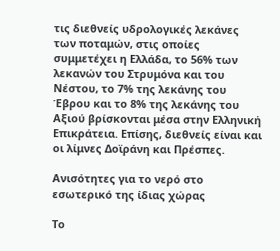τις διεθνείς υδρολογικές λεκάνες των ποταμών, στις οποίες συμμετέχει η Ελλάδα, το 56% των λεκανών του Στρυμόνα και του Νέστου, το 7% της λεκάνης του Έβρου και το 8% της λεκάνης του Αξιού βρίσκονται μέσα στην Ελληνική Επικράτεια. Επίσης, διεθνείς είναι και οι λίμνες Δοϊράνη και Πρέσπες.

Ανισότητες για το νερό στο εσωτερικό της ίδιας χώρας

Το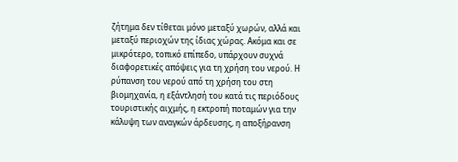ζήτημα δεν τίθεται μόνο μεταξύ χωρών, αλλά και μεταξύ περιοχών της ίδιας χώρας. Ακόμα και σε μικρότερο, τοπικό επίπεδο, υπάρχουν συχνά διαφορετικές απόψεις για τη χρήση του νερού. Η ρύπανση του νερού από τη χρήση του στη βιομηχανία, η εξάντλησή του κατά τις περιόδους τουριστικής αιχμής, η εκτροπή ποταμών για την κάλυψη των αναγκών άρδευσης, η αποξήρανση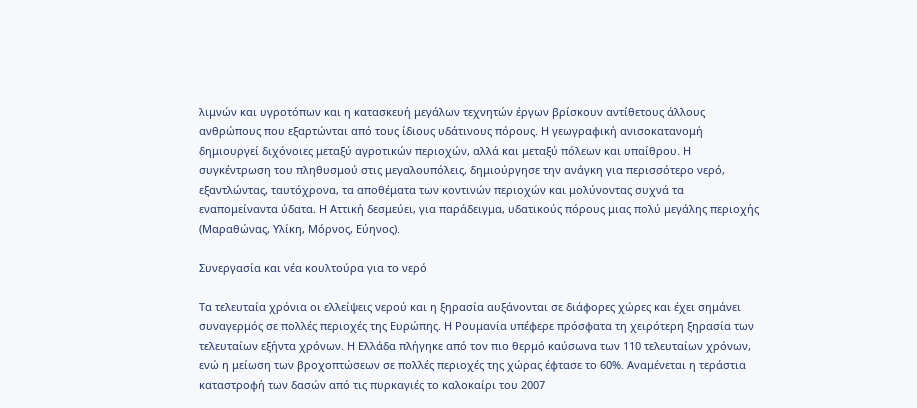λιμνών και υγροτόπων και η κατασκευή μεγάλων τεχνητών έργων βρίσκουν αντίθετους άλλους ανθρώπους που εξαρτώνται από τους ίδιους υδάτινους πόρους. Η γεωγραφική ανισοκατανομή δημιουργεί διχόνοιες μεταξύ αγροτικών περιοχών, αλλά και μεταξύ πόλεων και υπαίθρου. Η συγκέντρωση του πληθυσμού στις μεγαλουπόλεις, δημιούργησε την ανάγκη για περισσότερο νερό, εξαντλώντας, ταυτόχρονα, τα αποθέματα των κοντινών περιοχών και μολύνοντας συχνά τα εναπομείναντα ύδατα. Η Αττική δεσμεύει, για παράδειγμα, υδατικούς πόρους μιας πολύ μεγάλης περιοχής (Μαραθώνας, Υλίκη, Μόρνος, Εύηνος).

Συνεργασία και νέα κουλτούρα για το νερό

Τα τελευταία χρόνια οι ελλείψεις νερού και η ξηρασία αυξάνονται σε διάφορες χώρες και έχει σημάνει συναγερμός σε πολλές περιοχές της Ευρώπης. Η Ρουμανία υπέφερε πρόσφατα τη χειρότερη ξηρασία των τελευταίων εξήντα χρόνων. Η Ελλάδα πλήγηκε από τον πιο θερμό καύσωνα των 110 τελευταίων χρόνων, ενώ η μείωση των βροχοπτώσεων σε πολλές περιοχές της χώρας έφτασε το 60%. Αναμένεται η τεράστια καταστροφή των δασών από τις πυρκαγιές το καλοκαίρι του 2007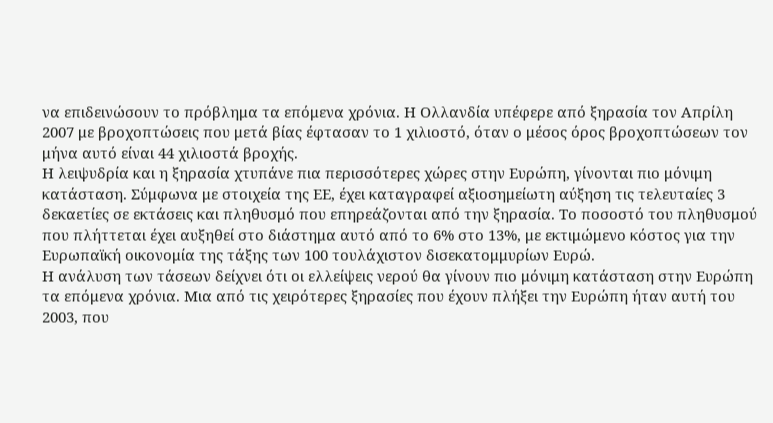να επιδεινώσουν το πρόβλημα τα επόμενα χρόνια. Η Ολλανδία υπέφερε από ξηρασία τον Απρίλη 2007 με βροχοπτώσεις που μετά βίας έφτασαν το 1 χιλιοστό, όταν ο μέσος όρος βροχοπτώσεων τον μήνα αυτό είναι 44 χιλιοστά βροχής.
Η λειψυδρία και η ξηρασία χτυπάνε πια περισσότερες χώρες στην Ευρώπη, γίνονται πιο μόνιμη κατάσταση. Σύμφωνα με στοιχεία της ΕΕ, έχει καταγραφεί αξιοσημείωτη αύξηση τις τελευταίες 3 δεκαετίες σε εκτάσεις και πληθυσμό που επηρεάζονται από την ξηρασία. Το ποσοστό του πληθυσμού που πλήττεται έχει αυξηθεί στο διάστημα αυτό από το 6% στο 13%, με εκτιμώμενο κόστος για την Ευρωπαϊκή οικονομία της τάξης των 100 τουλάχιστον δισεκατομμυρίων Ευρώ.
Η ανάλυση των τάσεων δείχνει ότι οι ελλείψεις νερού θα γίνουν πιο μόνιμη κατάσταση στην Ευρώπη τα επόμενα χρόνια. Μια από τις χειρότερες ξηρασίες που έχουν πλήξει την Ευρώπη ήταν αυτή του 2003, που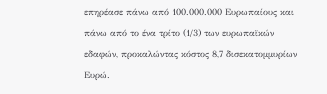επηρέασε πάνω από 100.000.000 Ευρωπαίους και πάνω από το ένα τρίτο (1/3) των ευρωπαϊκών εδαφών, προκαλώντας κόστος 8,7 δισεκατομμυρίων Ευρώ.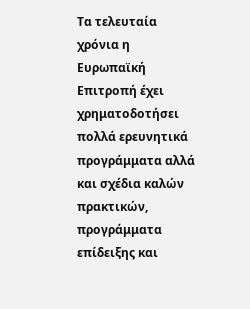Τα τελευταία χρόνια η Ευρωπαϊκή Επιτροπή έχει χρηματοδοτήσει πολλά ερευνητικά προγράμματα αλλά και σχέδια καλών πρακτικών, προγράμματα επίδειξης και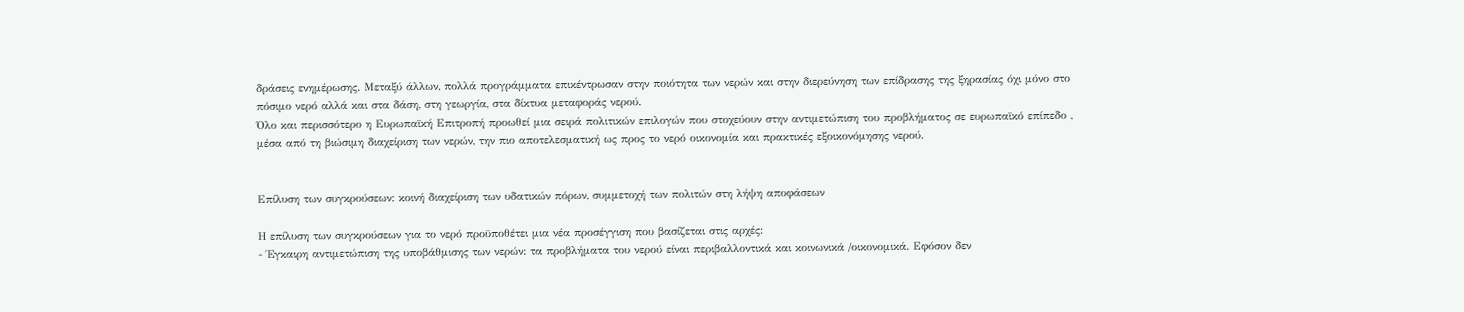δράσεις ενημέρωσης. Μεταξύ άλλων, πολλά προγράμματα επικέντρωσαν στην ποιότητα των νερών και στην διερεύνηση των επίδρασης της ξηρασίας όχι μόνο στο πόσιμο νερό αλλά και στα δάση, στη γεωργία, στα δίκτυα μεταφοράς νερού.
Όλο και περισσότερο η Ευρωπαϊκή Επιτροπή προωθεί μια σειρά πολιτικών επιλογών που στοχεύουν στην αντιμετώπιση του προβλήματος σε ευρωπαϊκό επίπεδο , μέσα από τη βιώσιμη διαχείριση των νερών, την πιο αποτελεσματική ως προς το νερό οικονομία και πρακτικές εξοικονόμησης νερού.


Επίλυση των συγκρούσεων: κοινή διαχείριση των υδατικών πόρων, συμμετοχή των πολιτών στη λήψη αποφάσεων

Η επίλυση των συγκρούσεων για το νερό προϋποθέτει μια νέα προσέγγιση που βασίζεται στις αρχές:
- Έγκαιρη αντιμετώπιση της υποβάθμισης των νερών: τα προβλήματα του νερού είναι περιβαλλοντικά και κοινωνικά /οικονομικά. Εφόσον δεν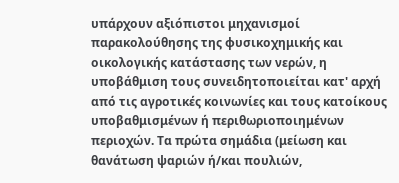υπάρχουν αξιόπιστοι μηχανισμοί παρακολούθησης της φυσικοχημικής και οικολογικής κατάστασης των νερών, η υποβάθμιση τους συνειδητοποιείται κατ' αρχή από τις αγροτικές κοινωνίες και τους κατοίκους υποβαθμισμένων ή περιθωριοποιημένων περιοχών. Τα πρώτα σημάδια (μείωση και θανάτωση ψαριών ή/και πουλιών,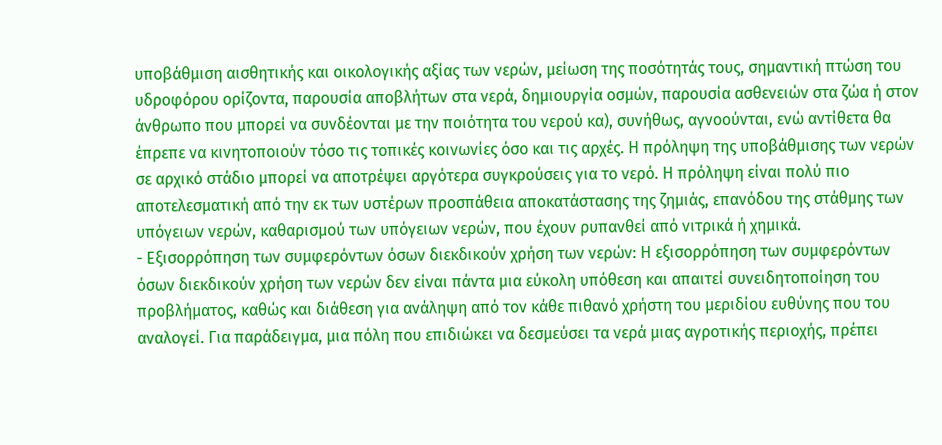υποβάθμιση αισθητικής και οικολογικής αξίας των νερών, μείωση της ποσότητάς τους, σημαντική πτώση του υδροφόρου ορίζοντα, παρουσία αποβλήτων στα νερά, δημιουργία οσμών, παρουσία ασθενειών στα ζώα ή στον άνθρωπο που μπορεί να συνδέονται με την ποιότητα του νερού κα), συνήθως, αγνοούνται, ενώ αντίθετα θα έπρεπε να κινητοποιούν τόσο τις τοπικές κοινωνίες όσο και τις αρχές. Η πρόληψη της υποβάθμισης των νερών σε αρχικό στάδιο μπορεί να αποτρέψει αργότερα συγκρούσεις για το νερό. Η πρόληψη είναι πολύ πιο αποτελεσματική από την εκ των υστέρων προσπάθεια αποκατάστασης της ζημιάς, επανόδου της στάθμης των υπόγειων νερών, καθαρισμού των υπόγειων νερών, που έχουν ρυπανθεί από νιτρικά ή χημικά.
- Εξισορρόπηση των συμφερόντων όσων διεκδικούν χρήση των νερών: Η εξισορρόπηση των συμφερόντων όσων διεκδικούν χρήση των νερών δεν είναι πάντα μια εύκολη υπόθεση και απαιτεί συνειδητοποίηση του προβλήματος, καθώς και διάθεση για ανάληψη από τον κάθε πιθανό χρήστη του μεριδίου ευθύνης που του αναλογεί. Για παράδειγμα, μια πόλη που επιδιώκει να δεσμεύσει τα νερά μιας αγροτικής περιοχής, πρέπει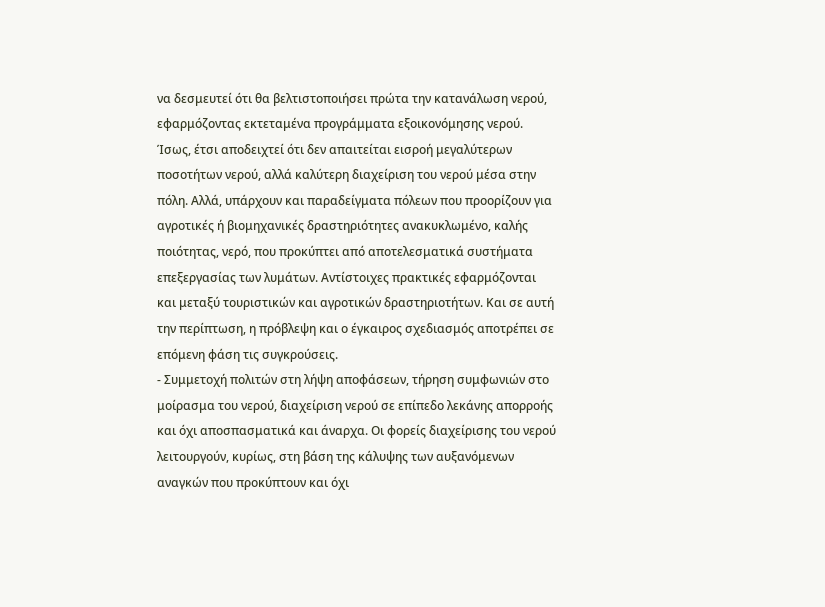να δεσμευτεί ότι θα βελτιστοποιήσει πρώτα την κατανάλωση νερού, εφαρμόζοντας εκτεταμένα προγράμματα εξοικονόμησης νερού. Ίσως, έτσι αποδειχτεί ότι δεν απαιτείται εισροή μεγαλύτερων ποσοτήτων νερού, αλλά καλύτερη διαχείριση του νερού μέσα στην πόλη. Αλλά, υπάρχουν και παραδείγματα πόλεων που προορίζουν για αγροτικές ή βιομηχανικές δραστηριότητες ανακυκλωμένο, καλής ποιότητας, νερό, που προκύπτει από αποτελεσματικά συστήματα επεξεργασίας των λυμάτων. Αντίστοιχες πρακτικές εφαρμόζονται και μεταξύ τουριστικών και αγροτικών δραστηριοτήτων. Και σε αυτή την περίπτωση, η πρόβλεψη και ο έγκαιρος σχεδιασμός αποτρέπει σε επόμενη φάση τις συγκρούσεις.
- Συμμετοχή πολιτών στη λήψη αποφάσεων, τήρηση συμφωνιών στο μοίρασμα του νερού, διαχείριση νερού σε επίπεδο λεκάνης απορροής και όχι αποσπασματικά και άναρχα. Οι φορείς διαχείρισης του νερού λειτουργούν, κυρίως, στη βάση της κάλυψης των αυξανόμενων αναγκών που προκύπτουν και όχι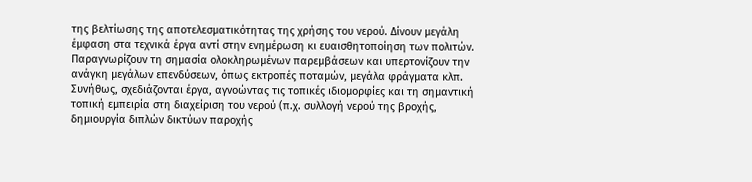της βελτίωσης της αποτελεσματικότητας της χρήσης του νερού. Δίνουν μεγάλη έμφαση στα τεχνικά έργα αντί στην ενημέρωση κι ευαισθητοποίηση των πολιτών. Παραγνωρίζουν τη σημασία ολοκληρωμένων παρεμβάσεων και υπερτονίζουν την ανάγκη μεγάλων επενδύσεων, όπως εκτροπές ποταμών, μεγάλα φράγματα κλπ. Συνήθως, σχεδιάζονται έργα, αγνοώντας τις τοπικές ιδιομορφίες και τη σημαντική τοπική εμπειρία στη διαχείριση του νερού (π.χ. συλλογή νερού της βροχής, δημιουργία διπλών δικτύων παροχής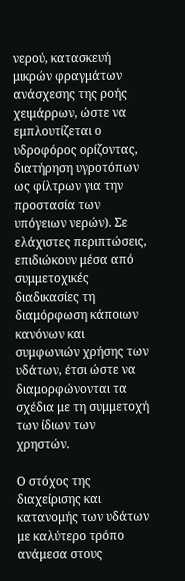νερού, κατασκευή μικρών φραγμάτων ανάσχεσης της ροής χειμάρρων, ώστε να εμπλουτίζεται ο υδροφόρος ορίζοντας, διατήρηση υγροτόπων ως φίλτρων για την προστασία των υπόγειων νερών). Σε ελάχιστες περιπτώσεις, επιδιώκουν μέσα από συμμετοχικές διαδικασίες τη διαμόρφωση κάποιων κανόνων και συμφωνιών χρήσης των υδάτων, έτσι ώστε να διαμορφώνονται τα σχέδια με τη συμμετοχή των ίδιων των χρηστών.

Ο στόχος της διαχείρισης και κατανομής των υδάτων με καλύτερο τρόπο ανάμεσα στους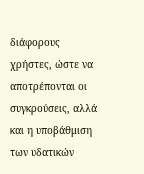διάφορους χρήστες, ώστε να αποτρέπονται οι συγκρούσεις, αλλά και η υποβάθμιση των υδατικών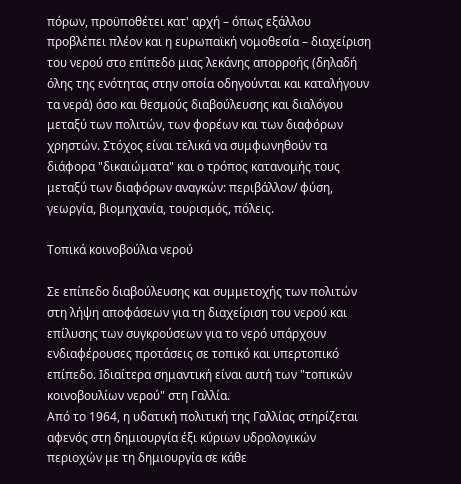πόρων, προϋποθέτει κατ' αρχή – όπως εξάλλου προβλέπει πλέον και η ευρωπαϊκή νομοθεσία – διαχείριση του νερού στο επίπεδο μιας λεκάνης απορροής (δηλαδή όλης της ενότητας στην οποία οδηγούνται και καταλήγουν τα νερά) όσο και θεσμούς διαβούλευσης και διαλόγου μεταξύ των πολιτών, των φορέων και των διαφόρων χρηστών. Στόχος είναι τελικά να συμφωνηθούν τα διάφορα "δικαιώματα" και ο τρόπος κατανομής τους μεταξύ των διαφόρων αναγκών: περιβάλλον/ φύση, γεωργία, βιομηχανία, τουρισμός, πόλεις.

Τοπικά κοινοβούλια νερού

Σε επίπεδο διαβούλευσης και συμμετοχής των πολιτών στη λήψη αποφάσεων για τη διαχείριση του νερού και επίλυσης των συγκρούσεων για το νερό υπάρχουν ενδιαφέρουσες προτάσεις σε τοπικό και υπερτοπικό επίπεδο. Ιδιαίτερα σημαντική είναι αυτή των "τοπικών κοινοβουλίων νερού" στη Γαλλία.
Από το 1964, η υδατική πολιτική της Γαλλίας στηρίζεται αφενός στη δημιουργία έξι κύριων υδρολογικών περιοχών με τη δημιουργία σε κάθε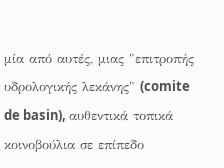μία από αυτές, μιας "επιτροπής υδρολογικής λεκάνης" (comite de basin), αυθεντικά τοπικά κοινοβούλια σε επίπεδο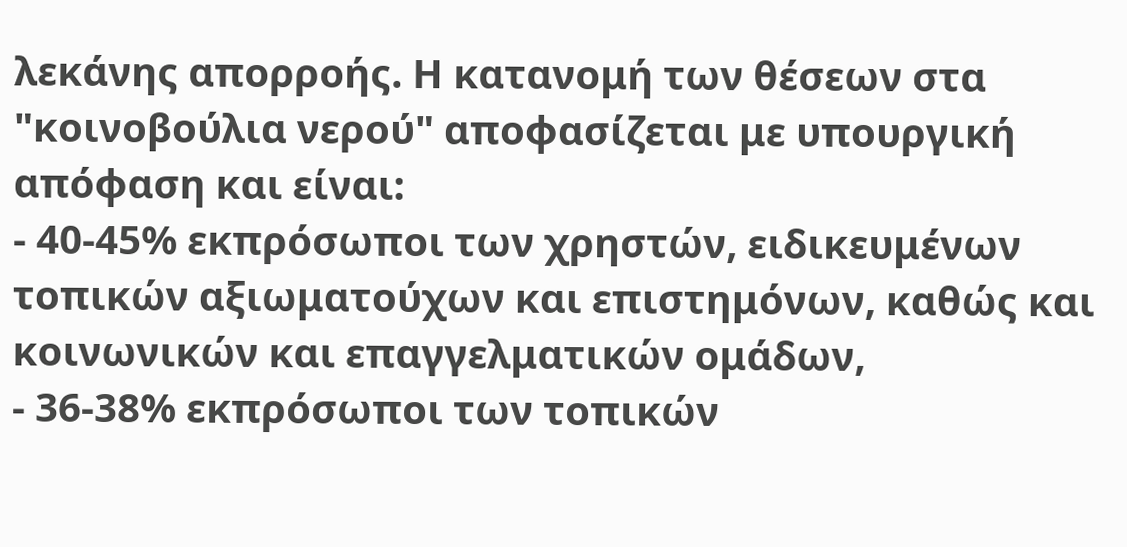λεκάνης απορροής. Η κατανομή των θέσεων στα "κοινοβούλια νερού" αποφασίζεται με υπουργική απόφαση και είναι:
- 40-45% εκπρόσωποι των χρηστών, ειδικευμένων τοπικών αξιωματούχων και επιστημόνων, καθώς και κοινωνικών και επαγγελματικών ομάδων,
- 36-38% εκπρόσωποι των τοπικών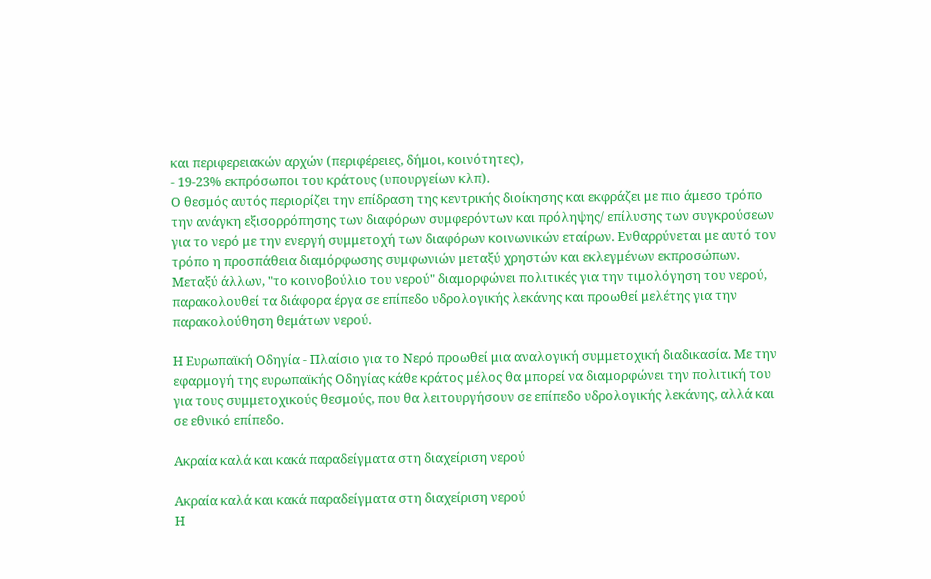και περιφερειακών αρχών (περιφέρειες, δήμοι, κοινότητες),
- 19-23% εκπρόσωποι του κράτους (υπουργείων κλπ).
Ο θεσμός αυτός περιορίζει την επίδραση της κεντρικής διοίκησης και εκφράζει με πιο άμεσο τρόπο την ανάγκη εξισορρόπησης των διαφόρων συμφερόντων και πρόληψης/ επίλυσης των συγκρούσεων για το νερό με την ενεργή συμμετοχή των διαφόρων κοινωνικών εταίρων. Ενθαρρύνεται με αυτό τον τρόπο η προσπάθεια διαμόρφωσης συμφωνιών μεταξύ χρηστών και εκλεγμένων εκπροσώπων. Μεταξύ άλλων, "το κοινοβούλιο του νερού" διαμορφώνει πολιτικές για την τιμολόγηση του νερού, παρακολουθεί τα διάφορα έργα σε επίπεδο υδρολογικής λεκάνης και προωθεί μελέτης για την παρακολούθηση θεμάτων νερού.

Η Ευρωπαϊκή Οδηγία - Πλαίσιο για το Νερό προωθεί μια αναλογική συμμετοχική διαδικασία. Με την εφαρμογή της ευρωπαϊκής Οδηγίας κάθε κράτος μέλος θα μπορεί να διαμορφώνει την πολιτική του για τους συμμετοχικούς θεσμούς, που θα λειτουργήσουν σε επίπεδο υδρολογικής λεκάνης, αλλά και σε εθνικό επίπεδο.

Ακραία καλά και κακά παραδείγματα στη διαχείριση νερού

Ακραία καλά και κακά παραδείγματα στη διαχείριση νερού
Η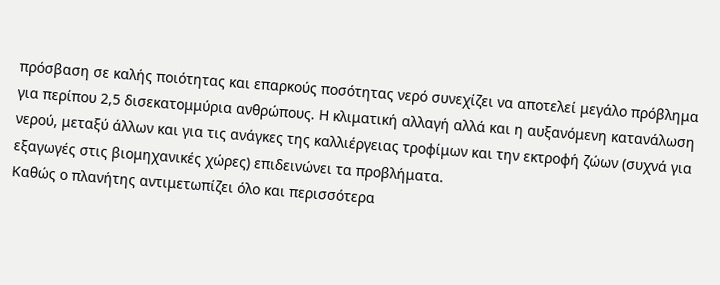πρόσβαση σε καλής ποιότητας και επαρκούς ποσότητας νερό συνεχίζει να αποτελεί μεγάλο πρόβλημα για περίπου 2,5 δισεκατομμύρια ανθρώπους. Η κλιματική αλλαγή αλλά και η αυξανόμενη κατανάλωση νερού, μεταξύ άλλων και για τις ανάγκες της καλλιέργειας τροφίμων και την εκτροφή ζώων (συχνά για εξαγωγές στις βιομηχανικές χώρες) επιδεινώνει τα προβλήματα.
Καθώς ο πλανήτης αντιμετωπίζει όλο και περισσότερα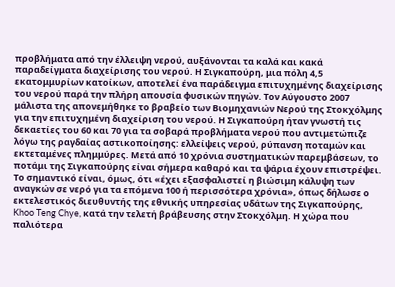προβλήματα από την έλλειψη νερού, αυξάνονται τα καλά και κακά παραδείγματα διαχείρισης του νερού. Η Σιγκαπούρη, μια πόλη 4,5 εκατομμυρίων κατοίκων, αποτελεί ένα παράδειγμα επιτυχημένης διαχείρισης του νερού παρά την πλήρη απουσία φυσικών πηγών. Τον Αύγουστο 2007 μάλιστα της απονεμήθηκε το βραβείο των Βιομηχανιών Νερού της Στοκχόλμης για την επιτυχημένη διαχείριση του νερού. Η Σιγκαπούρη ήταν γνωστή τις δεκαετίες του 60 και 70 για τα σοβαρά προβλήματα νερού που αντιμετώπιζε λόγω της ραγδαίας αστικοποίησης: ελλείψεις νερού, ρύπανση ποταμών και εκτεταμένες πλημμύρες. Μετά από 10 χρόνια συστηματικών παρεμβάσεων, το ποτάμι της Σιγκαπούρης είναι σήμερα καθαρό και τα ψάρια έχουν επιστρέψει. Το σημαντικό είναι, όμως, ότι «έχει εξασφαλιστεί η βιώσιμη κάλυψη των αναγκών σε νερό για τα επόμενα 100 ή περισσότερα χρόνια», όπως δήλωσε ο εκτελεστικός διευθυντής της εθνικής υπηρεσίας υδάτων της Σιγκαπούρης, Khoo Teng Chye, κατά την τελετή βράβευσης στην Στοκχόλμη. Η χώρα που παλιότερα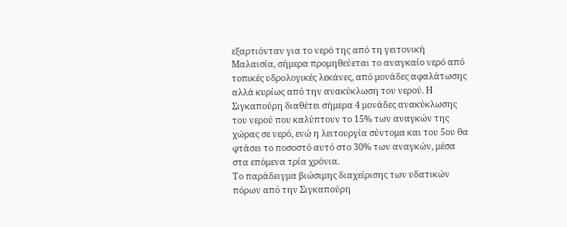εξαρτιόνταν για το νερό της από τη γειτονική Μαλαισία, σήμερα προμηθεύεται το αναγκαίο νερό από τοπικές υδρολογικές λεκάνες, από μονάδες αφαλάτωσης αλλά κυρίως από την ανακύκλωση του νερού. Η Σιγκαπούρη διαθέτει σήμερα 4 μονάδες ανακύκλωσης του νερού που καλύπτουν το 15% των αναγκών της χώρας σε νερό, ενώ η λειτουργία σύντομα και του 5ου θα φτάσει το ποσοστό αυτό στο 30% των αναγκών, μέσα στα επόμενα τρία χρόνια.
Το παράδειγμα βιώσιμης διαχείρισης των υδατικών πόρων από την Σιγκαπούρη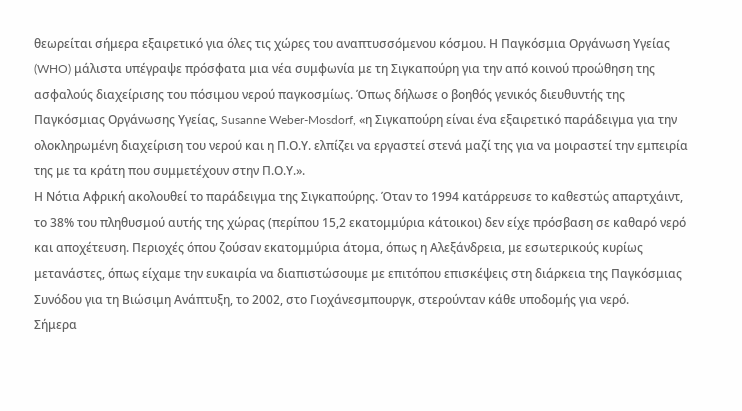θεωρείται σήμερα εξαιρετικό για όλες τις χώρες του αναπτυσσόμενου κόσμου. Η Παγκόσμια Οργάνωση Υγείας (WHO) μάλιστα υπέγραψε πρόσφατα μια νέα συμφωνία με τη Σιγκαπούρη για την από κοινού προώθηση της ασφαλούς διαχείρισης του πόσιμου νερού παγκοσμίως. Όπως δήλωσε ο βοηθός γενικός διευθυντής της Παγκόσμιας Οργάνωσης Υγείας, Susanne Weber-Mosdorf, «η Σιγκαπούρη είναι ένα εξαιρετικό παράδειγμα για την ολοκληρωμένη διαχείριση του νερού και η Π.Ο.Υ. ελπίζει να εργαστεί στενά μαζί της για να μοιραστεί την εμπειρία της με τα κράτη που συμμετέχουν στην Π.Ο.Υ.».
Η Νότια Αφρική ακολουθεί το παράδειγμα της Σιγκαπούρης. Όταν το 1994 κατάρρευσε το καθεστώς απαρτχάιντ, το 38% του πληθυσμού αυτής της χώρας (περίπου 15,2 εκατομμύρια κάτοικοι) δεν είχε πρόσβαση σε καθαρό νερό και αποχέτευση. Περιοχές όπου ζούσαν εκατομμύρια άτομα, όπως η Αλεξάνδρεια, με εσωτερικούς κυρίως μετανάστες, όπως είχαμε την ευκαιρία να διαπιστώσουμε με επιτόπου επισκέψεις στη διάρκεια της Παγκόσμιας Συνόδου για τη Βιώσιμη Ανάπτυξη, το 2002, στο Γιοχάνεσμπουργκ, στερούνταν κάθε υποδομής για νερό.
Σήμερα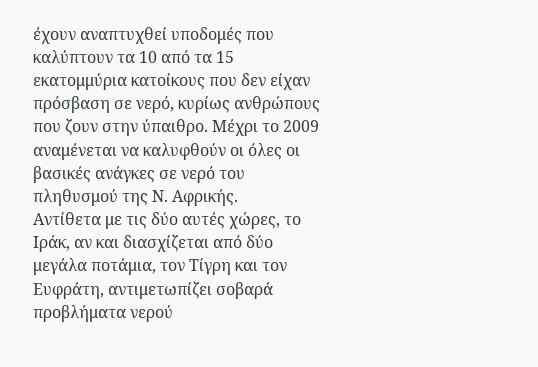έχουν αναπτυχθεί υποδομές που καλύπτουν τα 10 από τα 15 εκατομμύρια κατοίκους που δεν είχαν πρόσβαση σε νερό, κυρίως ανθρώπους που ζουν στην ύπαιθρο. Μέχρι το 2009 αναμένεται να καλυφθούν οι όλες οι βασικές ανάγκες σε νερό του πληθυσμού της Ν. Αφρικής.
Αντίθετα με τις δύο αυτές χώρες, το Ιράκ, αν και διασχίζεται από δύο μεγάλα ποτάμια, τον Τίγρη και τον Ευφράτη, αντιμετωπίζει σοβαρά προβλήματα νερού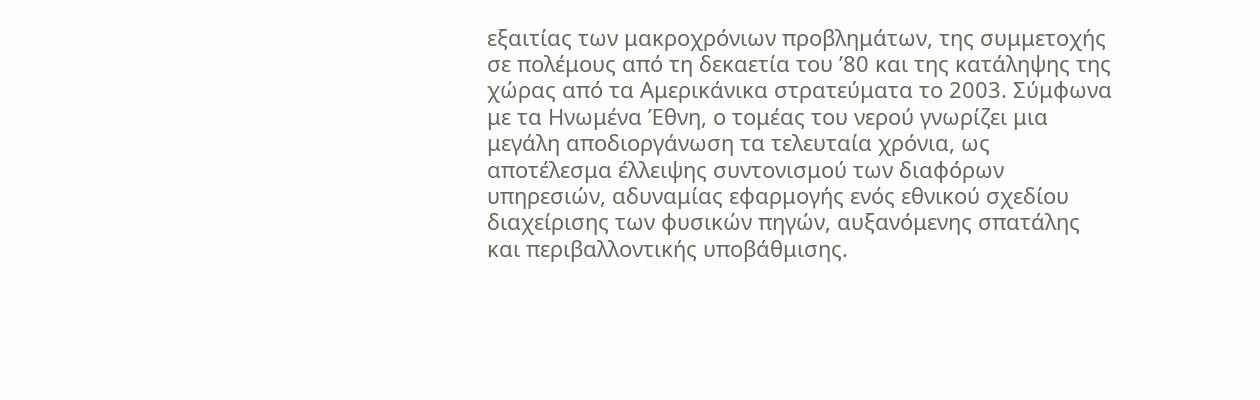εξαιτίας των μακροχρόνιων προβλημάτων, της συμμετοχής σε πολέμους από τη δεκαετία του ’80 και της κατάληψης της χώρας από τα Αμερικάνικα στρατεύματα το 2003. Σύμφωνα με τα Ηνωμένα Έθνη, ο τομέας του νερού γνωρίζει μια μεγάλη αποδιοργάνωση τα τελευταία χρόνια, ως αποτέλεσμα έλλειψης συντονισμού των διαφόρων υπηρεσιών, αδυναμίας εφαρμογής ενός εθνικού σχεδίου διαχείρισης των φυσικών πηγών, αυξανόμενης σπατάλης και περιβαλλοντικής υποβάθμισης.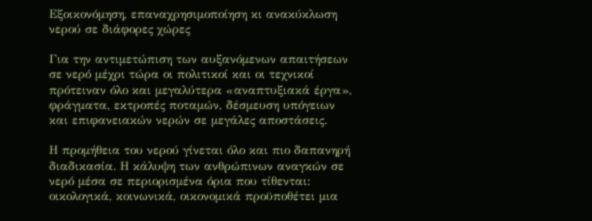Εξοικονόμηση, επαναχρησιμοποίηση κι ανακύκλωση νερού σε διάφορες χώρες

Για την αντιμετώπιση των αυξανόμενων απαιτήσεων σε νερό μέχρι τώρα οι πολιτικοί και οι τεχνικοί πρότειναν όλο και μεγαλύτερα «αναπτυξιακά έργα», φράγματα, εκτροπές ποταμών, δέσμευση υπόγειων και επιφανειακών νερών σε μεγάλες αποστάσεις.

Η προμήθεια του νερού γίνεται όλο και πιο δαπανηρή διαδικασία. Η κάλυψη των ανθρώπινων αναγκών σε νερό μέσα σε περιορισμένα όρια που τίθενται: οικολογικά, κοινωνικά, οικονομικά προϋποθέτει μια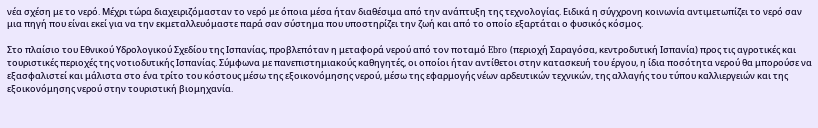νέα σχέση με το νερό. Μέχρι τώρα διαχειριζόμασταν το νερό με όποια μέσα ήταν διαθέσιμα από την ανάπτυξη της τεχνολογίας. Ειδικά η σύγχρονη κοινωνία αντιμετωπίζει το νερό σαν μια πηγή που είναι εκεί για να την εκμεταλλευόμαστε παρά σαν σύστημα που υποστηρίζει την ζωή και από το οποίο εξαρτάται ο φυσικός κόσμος.

Στο πλαίσιο του Εθνικού Υδρολογικού Σχεδίου της Ισπανίας, προβλεπόταν η μεταφορά νερού από τον ποταμό Ebro (περιοχή Σαραγόσα, κεντροδυτική Ισπανία) προς τις αγροτικές και τουριστικές περιοχές της νοτιοδυτικής Ισπανίας. Σύμφωνα με πανεπιστημιακούς καθηγητές, οι οποίοι ήταν αντίθετοι στην κατασκευή του έργου, η ίδια ποσότητα νερού θα μπορούσε να εξασφαλιστεί και μάλιστα στο ένα τρίτο του κόστους μέσω της εξοικονόμησης νερού, μέσω της εφαρμογής νέων αρδευτικών τεχνικών, της αλλαγής του τύπου καλλιεργειών και της εξοικονόμησης νερού στην τουριστική βιομηχανία.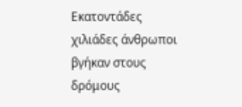Εκατοντάδες χιλιάδες άνθρωποι βγήκαν στους δρόμους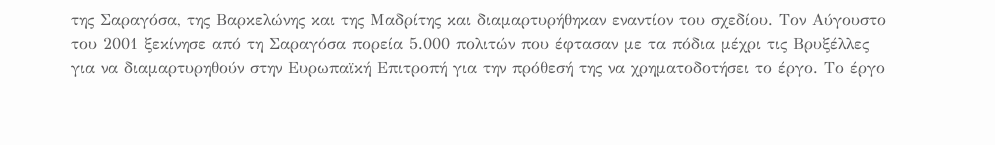της Σαραγόσα, της Βαρκελώνης και της Μαδρίτης και διαμαρτυρήθηκαν εναντίον του σχεδίου. Τον Αύγουστο του 2001 ξεκίνησε από τη Σαραγόσα πορεία 5.000 πολιτών που έφτασαν με τα πόδια μέχρι τις Βρυξέλλες για να διαμαρτυρηθούν στην Ευρωπαϊκή Επιτροπή για την πρόθεσή της να χρηματοδοτήσει το έργο. Το έργο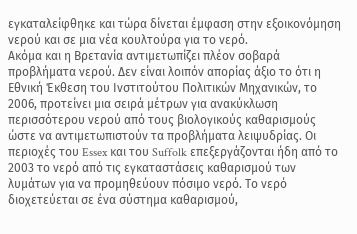εγκαταλείφθηκε και τώρα δίνεται έμφαση στην εξοικονόμηση νερού και σε μια νέα κουλτούρα για το νερό.
Ακόμα και η Βρετανία αντιμετωπίζει πλέον σοβαρά προβλήματα νερού. Δεν είναι λοιπόν απορίας άξιο το ότι η Εθνική Έκθεση του Ινστιτούτου Πολιτικών Μηχανικών, το 2006, προτείνει μια σειρά μέτρων για ανακύκλωση περισσότερου νερού από τους βιολογικούς καθαρισμούς ώστε να αντιμετωπιστούν τα προβλήματα λειψυδρίας. Οι περιοχές του Essex και του Suffolk επεξεργάζονται ήδη από το 2003 το νερό από τις εγκαταστάσεις καθαρισμού των λυμάτων για να προμηθεύουν πόσιμο νερό. Το νερό διοχετεύεται σε ένα σύστημα καθαρισμού,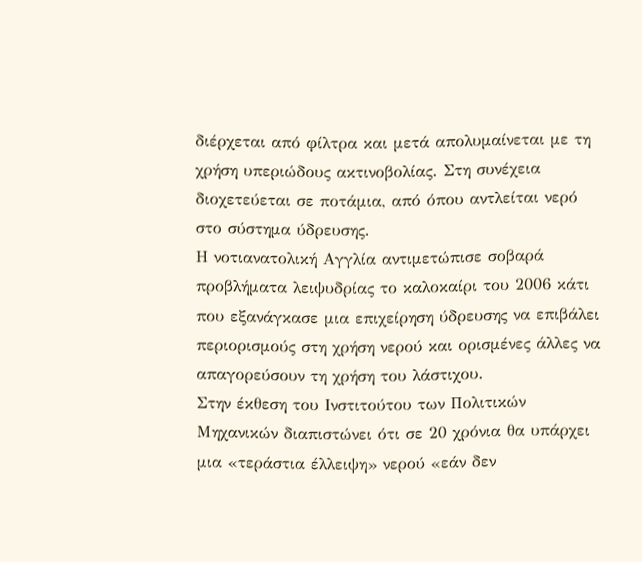διέρχεται από φίλτρα και μετά απολυμαίνεται με τη χρήση υπεριώδους ακτινοβολίας. Στη συνέχεια διοχετεύεται σε ποτάμια, από όπου αντλείται νερό στο σύστημα ύδρευσης.
Η νοτιανατολική Αγγλία αντιμετώπισε σοβαρά προβλήματα λειψυδρίας το καλοκαίρι του 2006 κάτι που εξανάγκασε μια επιχείρηση ύδρευσης να επιβάλει περιορισμούς στη χρήση νερού και ορισμένες άλλες να απαγορεύσουν τη χρήση του λάστιχου.
Στην έκθεση του Ινστιτούτου των Πολιτικών Μηχανικών διαπιστώνει ότι σε 20 χρόνια θα υπάρχει μια «τεράστια έλλειψη» νερού «εάν δεν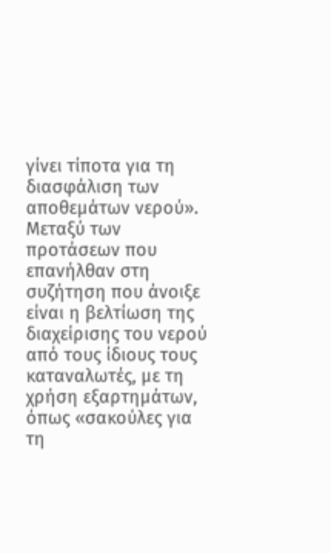γίνει τίποτα για τη διασφάλιση των αποθεμάτων νερού».
Μεταξύ των προτάσεων που επανήλθαν στη συζήτηση που άνοιξε είναι η βελτίωση της διαχείρισης του νερού από τους ίδιους τους καταναλωτές, με τη χρήση εξαρτημάτων, όπως «σακούλες για τη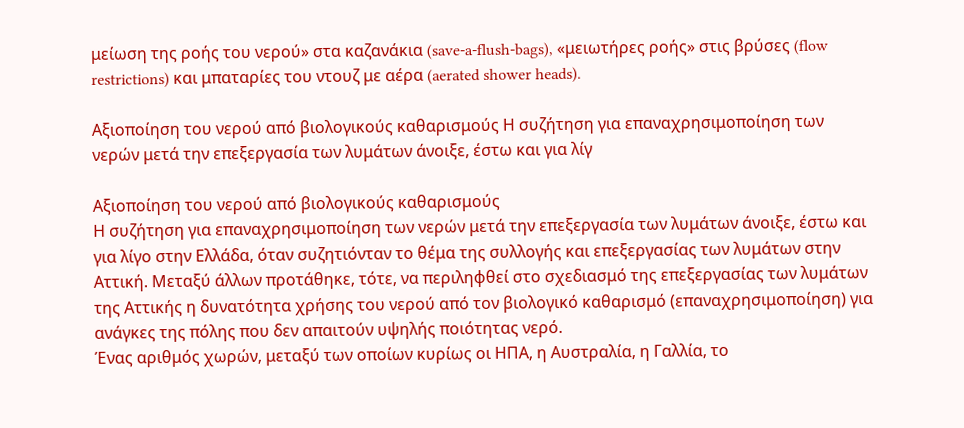μείωση της ροής του νερού» στα καζανάκια (save-a-flush-bags), «μειωτήρες ροής» στις βρύσες (flow restrictions) και μπαταρίες του ντουζ με αέρα (aerated shower heads).

Αξιοποίηση του νερού από βιολογικούς καθαρισμούς Η συζήτηση για επαναχρησιμοποίηση των νερών μετά την επεξεργασία των λυμάτων άνοιξε, έστω και για λίγ

Αξιοποίηση του νερού από βιολογικούς καθαρισμούς
Η συζήτηση για επαναχρησιμοποίηση των νερών μετά την επεξεργασία των λυμάτων άνοιξε, έστω και για λίγο στην Ελλάδα, όταν συζητιόνταν το θέμα της συλλογής και επεξεργασίας των λυμάτων στην Αττική. Μεταξύ άλλων προτάθηκε, τότε, να περιληφθεί στο σχεδιασμό της επεξεργασίας των λυμάτων της Αττικής η δυνατότητα χρήσης του νερού από τον βιολογικό καθαρισμό (επαναχρησιμοποίηση) για ανάγκες της πόλης που δεν απαιτούν υψηλής ποιότητας νερό.
Ένας αριθμός χωρών, μεταξύ των οποίων κυρίως οι ΗΠΑ, η Αυστραλία, η Γαλλία, το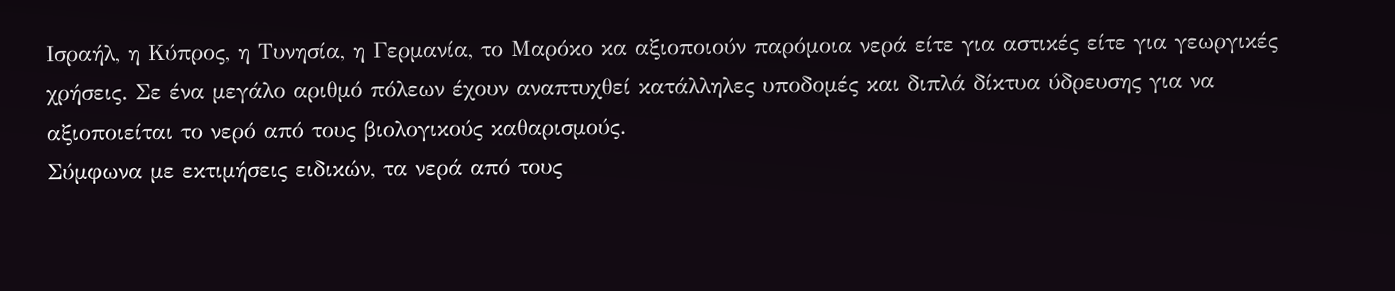Ισραήλ, η Κύπρος, η Τυνησία, η Γερμανία, το Μαρόκο κα αξιοποιούν παρόμοια νερά είτε για αστικές είτε για γεωργικές χρήσεις. Σε ένα μεγάλο αριθμό πόλεων έχουν αναπτυχθεί κατάλληλες υποδομές και διπλά δίκτυα ύδρευσης για να αξιοποιείται το νερό από τους βιολογικούς καθαρισμούς.
Σύμφωνα με εκτιμήσεις ειδικών, τα νερά από τους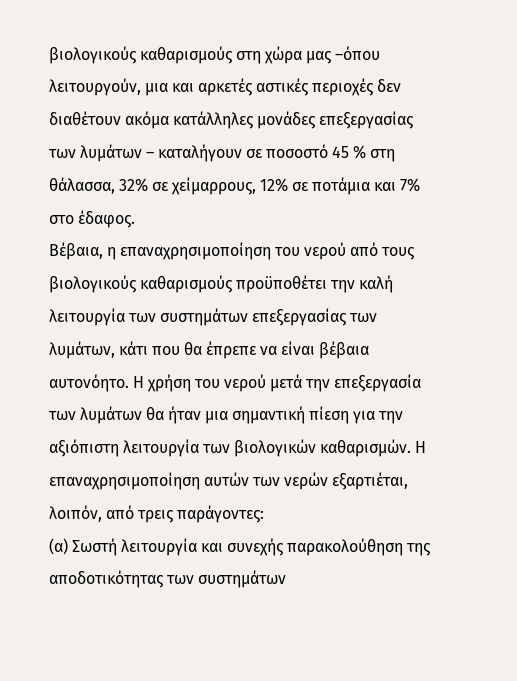βιολογικούς καθαρισμούς στη χώρα μας –όπου λειτουργούν, μια και αρκετές αστικές περιοχές δεν διαθέτουν ακόμα κατάλληλες μονάδες επεξεργασίας των λυμάτων – καταλήγουν σε ποσοστό 45 % στη θάλασσα, 32% σε χείμαρρους, 12% σε ποτάμια και 7% στο έδαφος.
Βέβαια, η επαναχρησιμοποίηση του νερού από τους βιολογικούς καθαρισμούς προϋποθέτει την καλή λειτουργία των συστημάτων επεξεργασίας των λυμάτων, κάτι που θα έπρεπε να είναι βέβαια αυτονόητο. Η χρήση του νερού μετά την επεξεργασία των λυμάτων θα ήταν μια σημαντική πίεση για την αξιόπιστη λειτουργία των βιολογικών καθαρισμών. Η επαναχρησιμοποίηση αυτών των νερών εξαρτιέται, λοιπόν, από τρεις παράγοντες:
(α) Σωστή λειτουργία και συνεχής παρακολούθηση της αποδοτικότητας των συστημάτων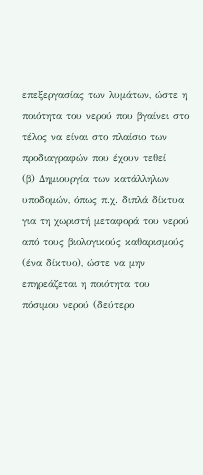επεξεργασίας των λυμάτων, ώστε η ποιότητα του νερού που βγαίνει στο τέλος να είναι στο πλαίσιο των προδιαγραφών που έχουν τεθεί
(β) Δημιουργία των κατάλληλων υποδομών, όπως π.χ. διπλά δίκτυα για τη χωριστή μεταφορά του νερού από τους βιολογικούς καθαρισμούς (ένα δίκτυο), ώστε να μην επηρεάζεται η ποιότητα του πόσιμου νερού (δεύτερο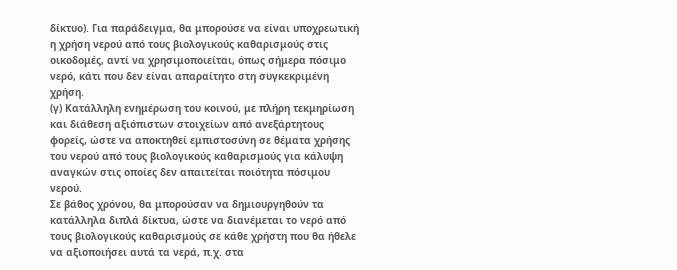δίκτυο). Για παράδειγμα, θα μπορούσε να είναι υποχρεωτική η χρήση νερού από τους βιολογικούς καθαρισμούς στις οικοδομές, αντί να χρησιμοποιείται, όπως σήμερα πόσιμο νερό, κάτι που δεν είναι απαραίτητο στη συγκεκριμένη χρήση.
(γ) Κατάλληλη ενημέρωση του κοινού, με πλήρη τεκμηρίωση και διάθεση αξιόπιστων στοιχείων από ανεξάρτητους φορείς, ώστε να αποκτηθεί εμπιστοσύνη σε θέματα χρήσης του νερού από τους βιολογικούς καθαρισμούς για κάλυψη αναγκών στις οποίες δεν απαιτείται ποιότητα πόσιμου νερού.
Σε βάθος χρόνου, θα μπορούσαν να δημιουργηθούν τα κατάλληλα διπλά δίκτυα, ώστε να διανέμεται το νερό από τους βιολογικούς καθαρισμούς σε κάθε χρήστη που θα ήθελε να αξιοποιήσει αυτά τα νερά, π.χ. στα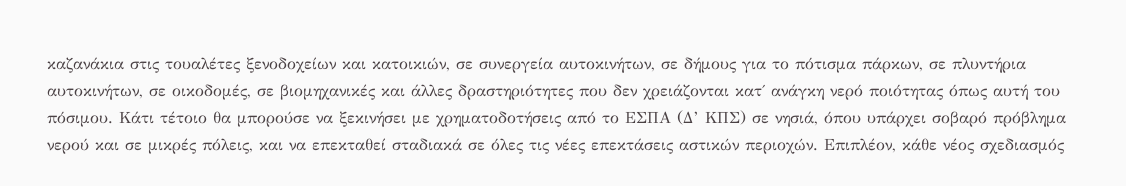καζανάκια στις τουαλέτες ξενοδοχείων και κατοικιών, σε συνεργεία αυτοκινήτων, σε δήμους για το πότισμα πάρκων, σε πλυντήρια αυτοκινήτων, σε οικοδομές, σε βιομηχανικές και άλλες δραστηριότητες που δεν χρειάζονται κατ΄ ανάγκη νερό ποιότητας όπως αυτή του πόσιμου. Κάτι τέτοιο θα μπορούσε να ξεκινήσει με χρηματοδοτήσεις από το ΕΣΠΑ (Δ’ ΚΠΣ) σε νησιά, όπου υπάρχει σοβαρό πρόβλημα νερού και σε μικρές πόλεις, και να επεκταθεί σταδιακά σε όλες τις νέες επεκτάσεις αστικών περιοχών. Επιπλέον, κάθε νέος σχεδιασμός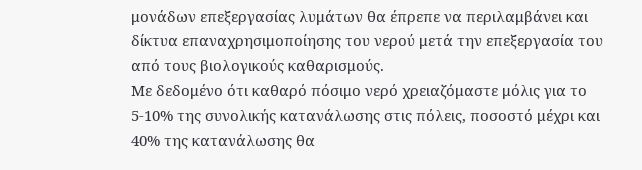μονάδων επεξεργασίας λυμάτων θα έπρεπε να περιλαμβάνει και δίκτυα επαναχρησιμοποίησης του νερού μετά την επεξεργασία του από τους βιολογικούς καθαρισμούς.
Με δεδομένο ότι καθαρό πόσιμο νερό χρειαζόμαστε μόλις για το 5-10% της συνολικής κατανάλωσης στις πόλεις, ποσοστό μέχρι και 40% της κατανάλωσης θα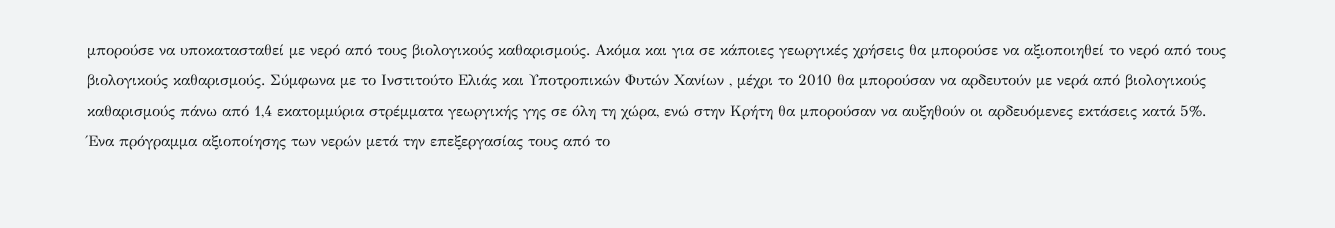μπορούσε να υποκατασταθεί με νερό από τους βιολογικούς καθαρισμούς. Ακόμα και για σε κάποιες γεωργικές χρήσεις θα μπορούσε να αξιοποιηθεί το νερό από τους βιολογικούς καθαρισμούς. Σύμφωνα με το Ινστιτούτο Ελιάς και Υποτροπικών Φυτών Χανίων , μέχρι το 2010 θα μπορούσαν να αρδευτούν με νερά από βιολογικούς καθαρισμούς πάνω από 1,4 εκατομμύρια στρέμματα γεωργικής γης σε όλη τη χώρα, ενώ στην Κρήτη θα μπορούσαν να αυξηθούν οι αρδευόμενες εκτάσεις κατά 5%. Ένα πρόγραμμα αξιοποίησης των νερών μετά την επεξεργασίας τους από το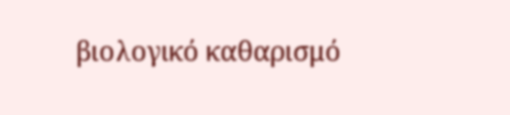βιολογικό καθαρισμό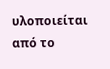υλοποιείται από το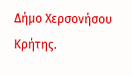Δήμο Χερσονήσου Κρήτης.